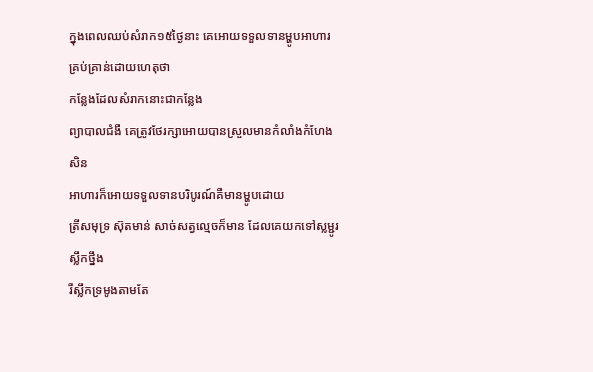ក្នុងពេលឈប់សំរាក១៥ថ្ងៃនាះ គេអោយទទួលទានម្ហូបអាហារគ្រប់គ្រាន់ដោយហេតុថា
កន្លែងដែលសំរាកនោះជាកន្លែង
ព្យាបាលជំងឺ គេត្រូវថែរក្សាអោយបានស្រួលមានកំលាំងកំហែងសិន
អាហារក៏អោយទទួលទានបរិបូរណ៍គឺមានម្ហូបដោយ
ត្រីសមុទ្រ ស៊ុតមាន់ សាច់សត្វល្មេចក៏មាន ដែលគេយកទៅស្លម្ជូរស្លឹកថ្នឹង
រឺស្លឹកទ្រមូងតាមតែ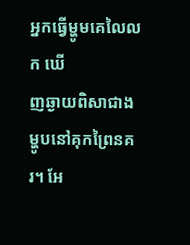អ្នកធ្វើម្ហូមគេលៃលក ឃើ
ញឆ្ងាយពិសាជាងម្ហូបនៅគុកព្រៃនគរ។ អែ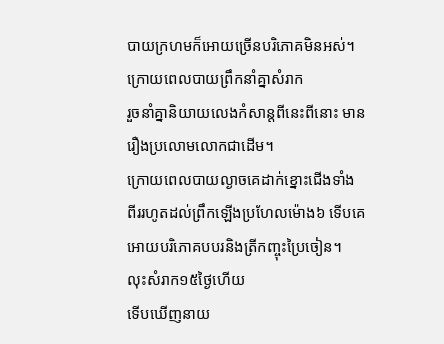បាយក្រហមក៏អោយច្រើនបរិភោគមិនអស់។
ក្រោយពេលបាយព្រឹកនាំគ្នាសំរាក
រួចនាំគ្នានិយាយលេងកំសាន្ដពីនេះពីនោះ មានរឿងប្រលោមលោកជាដើម។
ក្រោយពេលបាយល្ងាចគេដាក់ខ្នោះជើងទាំង
ពីររហូតដល់ព្រឹកឡើងប្រហែលម៉ោង៦ ទើបគេអោយបរិភោគបបរនិងត្រីកញ្ចុះប្រៃចៀន។
លុះសំរាក១៥ថ្ងៃហើយ
ទើបឃើញនាយ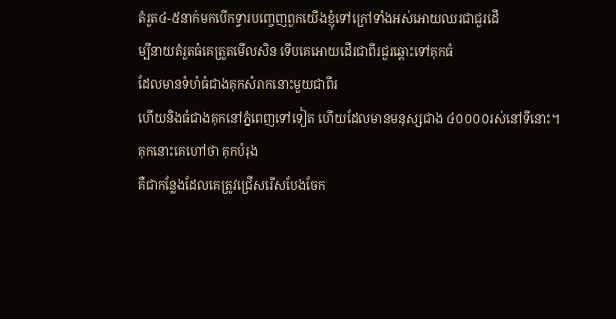តំរួត៤-៥នាក់មកបើកទ្វារបញ្ចេញពួកយើងខ្ញុំទៅក្រៅទាំងអស់អោយឈរជាជួរដើ
ម្បីនាយតំរួតធំគេត្រួតមើលសិន ទើបគេអោយដើរជាពីរជួរឆ្ពោះទៅគុកធំ
ដែលមានទំហំធំជាងគុកសំរាកនោះមួយជាពីរ
ហើយនិងធំជាងគុកនៅភ្នំពេញទៅទៀត ហើយដែលមានមនុស្សជាង ៤០០០០រស់នៅទីនោះ។
គុកនោះគេហៅថា គុកបំរុង
គឺជាកន្លែងដែលគេត្រូវជ្រើសរើសបែងចែក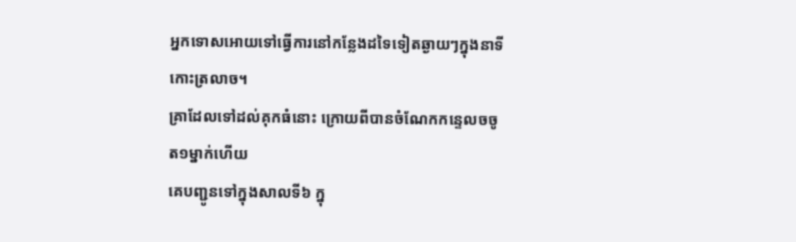អ្នកទោសអោយទៅធ្វើការនៅកន្លែងដទៃទៀតឆ្ងាយៗក្នុងនាទីកោះត្រលាច។
គ្រាដែលទៅដល់គុកធំនោះ ក្រោយពីបានចំណែកកន្ទេលចចូត១ម្នាក់ហើយ
គេបញ្ជូនទៅក្នុងសាលទី៦ ក្នុ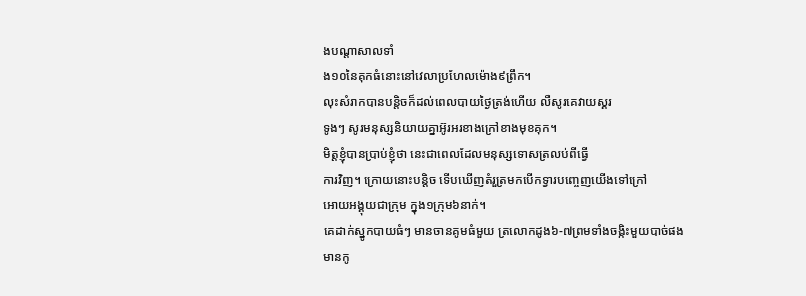ងបណ្ដាសាលទាំ
ង១០នៃគុកធំនោះនៅវេលាប្រហែលម៉ោង៩ព្រឹក។
លុះសំរាកបានបន្ដិចក៏ដល់ពេលបាយថ្ងៃត្រង់ហើយ លឺសូរគេវាយស្គរ
ទូងៗ សូរមនុស្សនិយាយគ្នាអ៊ូរអរខាងក្រៅខាងមុខគុក។
មិត្ដខ្ញុំបានប្រាប់ខ្ញុំថា នេះជាពេលដែលមនុស្សទោសត្រលប់ពីធ្វើ
ការវិញ។ ក្រោយនោះបន្ដិច ទើបឃើញតំរួត្រមកបើកទ្វារបញ្ចេញយើងទៅក្រៅ
អោយអង្គុយជាក្រុម ក្នុង១ក្រុម៦នាក់។
គេដាក់ស្នូកបាយធំៗ មានចានគូមធំមួយ ត្រលោកដូង៦-៧ព្រមទាំងចង្កិះមួយបាច់ផង
មានកូ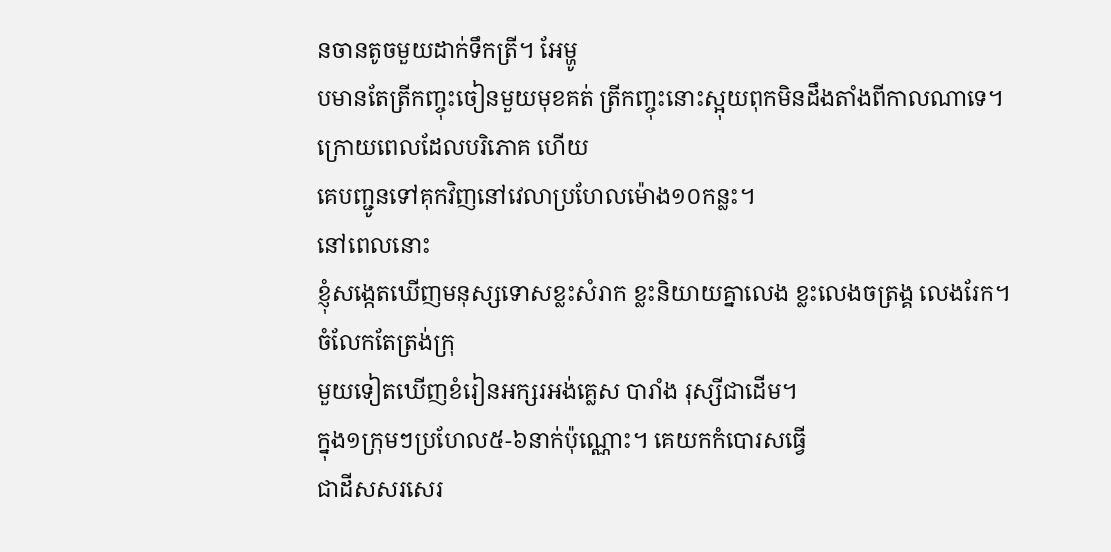នចានតូចមួយដាក់ទឹកត្រី។ អែម្ហូ
បមានតែត្រីកញ្ចុះចៀនមួយមុខគត់ ត្រីកញ្ចុះនោះស្អុយពុកមិនដឹងតាំងពីកាលណាទេ។
ក្រោយពេលដែលបរិភោគ ហើយ
គេបញ្ជូនទៅគុកវិញនៅវេលាប្រហែលម៉ោង១០កន្លះ។
នៅពេលនោះ
ខ្ញុំសង្កេតឃើញមនុស្សទោសខ្លះសំរាក ខ្លះនិយាយគ្នាលេង ខ្លះលេងចត្រង្គ លេងរែក។
ចំលែកតែត្រង់ក្រុ
មួយទៀតឃើញខំរៀនអក្សរអង់គ្លេស បារាំង រុស្សីជាដើម។
ក្នុង១ក្រុមៗប្រហែល៥-៦នាក់ប៉ុណ្ណោះ។ គេយកកំបោរសធ្វើ
ជាដីសសរសេរ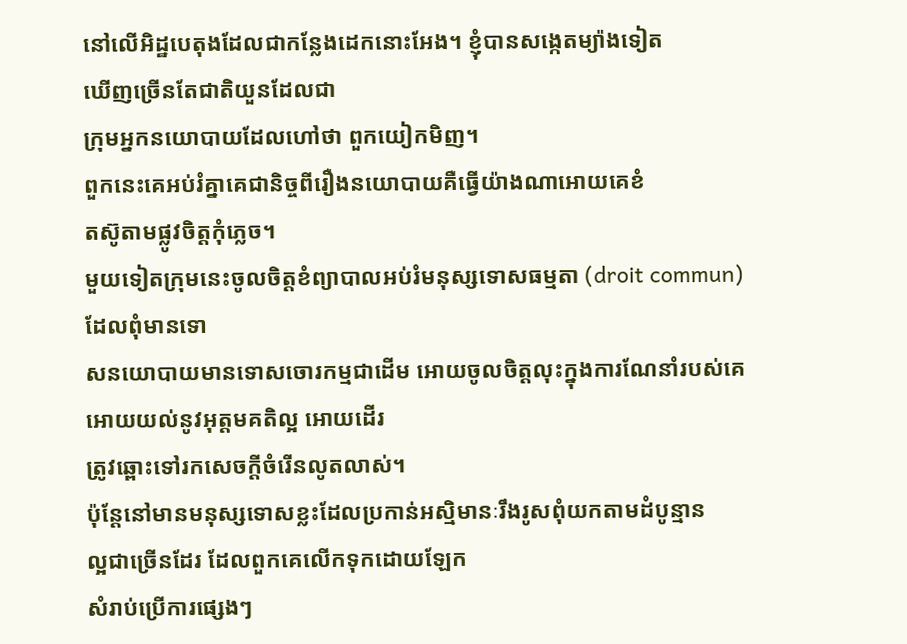នៅលើអិដ្ឋបេតុងដែលជាកន្លែងដេកនោះអែង។ ខ្ញុំបានសង្កេតម្យ៉ាងទៀត
ឃើញច្រើនតែជាតិយួនដែលជា
ក្រុមអ្នកនយោបាយដែលហៅថា ពួកយៀកមិញ។
ពួកនេះគេអប់រំគ្នាគេជានិច្ចពីរឿងនយោបាយគឺធ្វើយ៉ាងណាអោយគេខំ
តស៊ូតាមផ្លូវចិត្ដកុំភ្លេច។
មួយទៀតក្រុមនេះចូលចិត្ដខំព្យាបាលអប់រំមនុស្សទោសធម្មតា (droit commun)
ដែលពុំមានទោ
សនយោបាយមានទោសចោរកម្មជាដើម អោយចូលចិត្ដលុះក្នុងការណែនាំរបស់គេ
អោយយល់នូវអុត្ដមគតិល្អ អោយដើរ
ត្រូវឆ្ពោះទៅរកសេចក្ដីចំរើនលូតលាស់។
ប៉ុន្ដែនៅមានមនុស្សទោសខ្លះដែលប្រកាន់អស្មិមានៈរឹងរូសពុំយកតាមដំបូន្មាន
ល្អជាច្រើនដែរ ដែលពួកគេលើកទុកដោយឡែក
សំរាប់ប្រើការផ្សេងៗ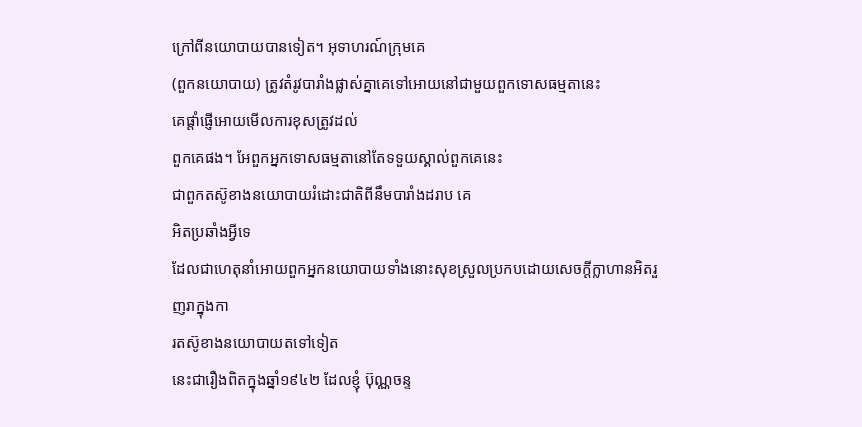ក្រៅពីនយោបាយបានទៀត។ អុទាហរណ៍ក្រុមគេ
(ពួកនយោបាយ) ត្រូវតំរូវបារាំងផ្លាស់គ្នាគេទៅអោយនៅជាមួយពួកទោសធម្មតានេះ
គេផ្ដាំផ្ញើអោយមើលការខុសត្រូវដល់
ពួកគេផង។ អែពួកអ្នកទោសធម្មតានៅតែទទួយស្គាល់ពួកគេនេះ
ជាពួកតស៊ូខាងនយោបាយរំដោះជាតិពីនឹមបារាំងដរាប គេ
អិតប្រឆាំងអ្វីទេ
ដែលជាហេតុនាំអោយពួកអ្នកនយោបាយទាំងនោះសុខស្រួលប្រកបដោយសេចក្ដីក្លាហានអិតរួញរាក្នុងកា
រតស៊ូខាងនយោបាយតទៅទៀត
នេះជារឿងពិតក្នុងឆ្នាំ១៩៤២ ដែលខ្ញុំ ប៊ុណ្ណចន្ទ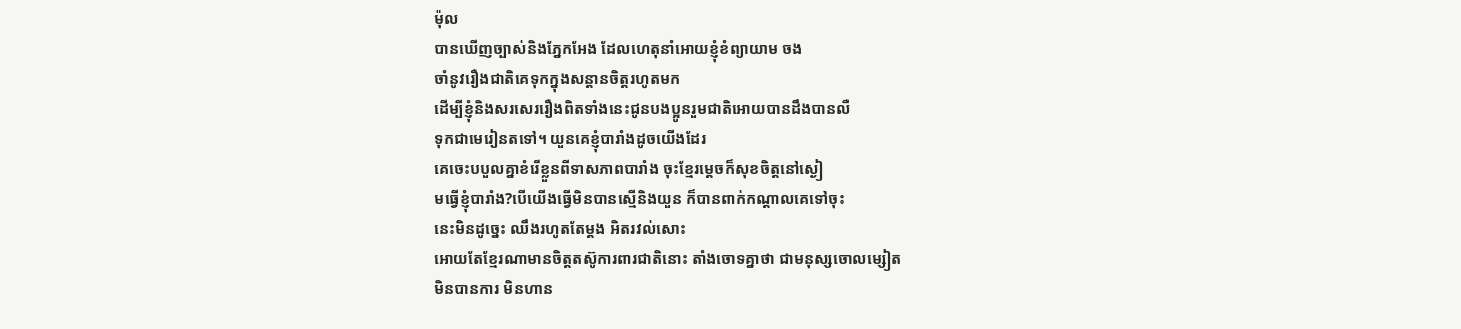ម៉ុល
បានឃើញច្បាស់និងភ្នែកអែង ដែលហេតុនាំអោយខ្ញុំខំព្យាយាម ចង
ចាំនូវរឿងជាតិគេទុកក្នុងសន្ដានចិត្ដរហូតមក
ដើម្បីខ្ញុំនិងសរសេររឿងពិតទាំងនេះជូនបងប្អូនរួមជាតិអោយបានដឹងបានលឺ
ទុកជាមេរៀនតទៅ។ យួនគេខ្ញុំបារាំងដូចយើងដែរ
គេចេះបបួលគ្នាខំរើខ្លួនពីទាសភាពបារាំង ចុះខ្មែរម្ដេចក៏សុខចិត្ដនៅស្ងៀ
មធ្វើខ្ញុំបារាំង?បើយើងធ្វើមិនបានស្មើនិងយួន ក៏បានពាក់កណ្ដាលគេទៅចុះ
នេះមិនដូច្នេះ ឈឹងរហូតតែម្ដង អិតរវល់សោះ
អោយតែខ្មែរណាមានចិត្ដតស៊ូការពារជាតិនោះ តាំងចោទគ្នាថា ជាមនុស្សចោលម្សៀត
មិនបានការ មិនហាន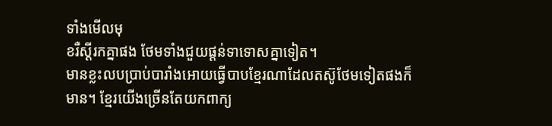ទាំងមើលមុ
ខរឺស្ដីរកគ្នាផង ថែមទាំងជួយផ្ដន់ទាទោសគ្នាទៀត។
មានខ្លះលបប្រាប់បារាំងអោយធ្វើបាបខ្មែរណាដែលតស៊ូថែមទៀតផងក៏
មាន។ ខ្មែរយើងច្រើនតែយកពាក្យ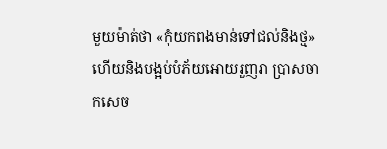មួយម៉ាត់ថា «កុំយកពងមាន់ទៅជល់និងថ្ម»
ហើយនិងបង្អប់បំភ័យអោយរួញរា ប្រាសចា
កសេច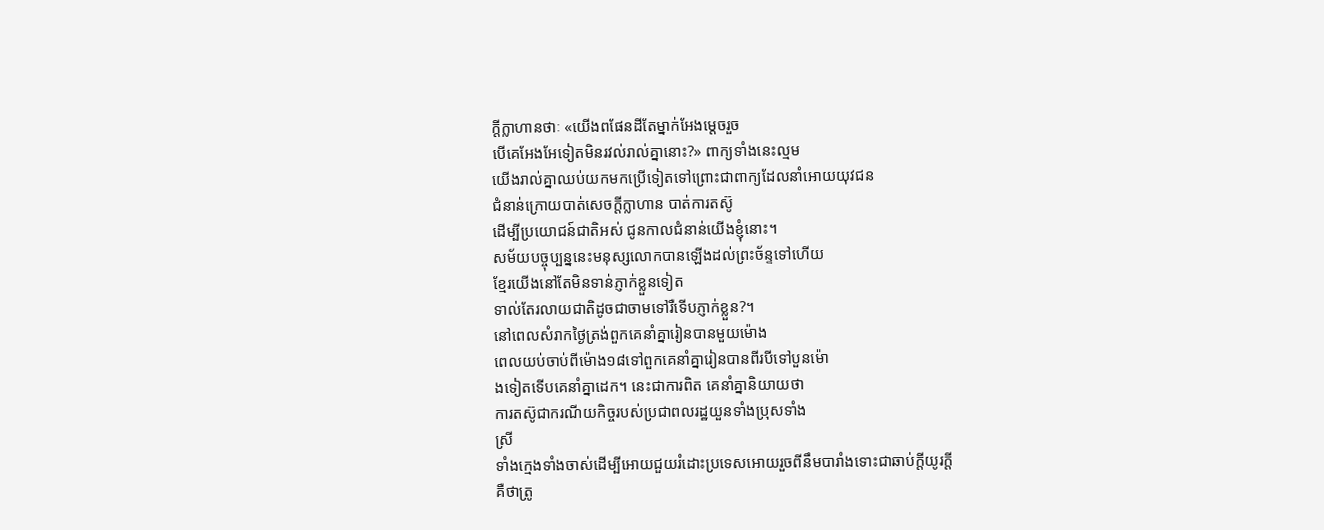ក្ដីក្លាហានថាៈ «យើងពផែនដីតែម្នាក់អែងម្ដេចរួច
បើគេអែងអែទៀតមិនរវល់រាល់គ្នានោះ?» ពាក្យទាំងនេះល្មម
យើងរាល់គ្នាឈប់យកមកប្រើទៀតទៅព្រោះជាពាក្យដែលនាំអោយយុវជន
ជំនាន់ក្រោយបាត់សេចក្ដីក្លាហាន បាត់ការតស៊ូ
ដើម្បីប្រយោជន៍ជាតិអស់ ជូនកាលជំនាន់យើងខ្ញុំនោះ។
សម័យបច្ចុប្បន្ននេះមនុស្សលោកបានឡើងដល់ព្រះច័ន្ទទៅហើយ
ខ្មែរយើងនៅតែមិនទាន់ភ្ញាក់ខ្លួនទៀត
ទាល់តែរលាយជាតិដូចជាចាមទៅរឺទើបភ្ញាក់ខ្លួន?។
នៅពេលសំរាកថ្ងៃត្រង់ពួកគេនាំគ្នារៀនបានមួយម៉ោង
ពេលយប់ចាប់ពីម៉ោង១៨ទៅពួកគេនាំគ្នារៀនបានពីរបីទៅបួនម៉ោ
ងទៀតទើបគេនាំគ្នាដេក។ នេះជាការពិត គេនាំគ្នានិយាយថា
ការតស៊ូជាករណីយកិច្ចរបស់ប្រជាពលរដ្ឋយួនទាំងប្រុសទាំង
ស្រី
ទាំងក្មេងទាំងចាស់ដើម្បីអោយជួយរំដោះប្រទេសអោយរួចពីនឹមបារាំងទោះជាឆាប់ក្ដីយូរក្ដី
គឺថាត្រូ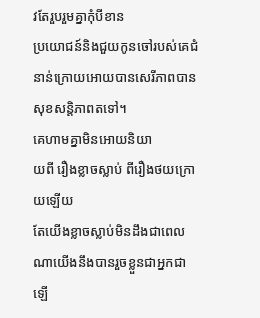វតែរួបរួមគ្នាកុំបីខាន
ប្រយោជន៍និងជួយកូនចៅរបស់គេជំនាន់ក្រោយអោយបានសេរីភាពបានសុខសន្ដិភាពតទៅ។
គេហាមគ្នាមិនអោយនិយា
យពី រឿងខ្លាចស្លាប់ ពីរឿងថយក្រោយឡើយ
តែយើងខ្លាចស្លាប់មិនដឹងជាពេលណាយើងនឹងបានរួចខ្លួនជាអ្នកជាឡើ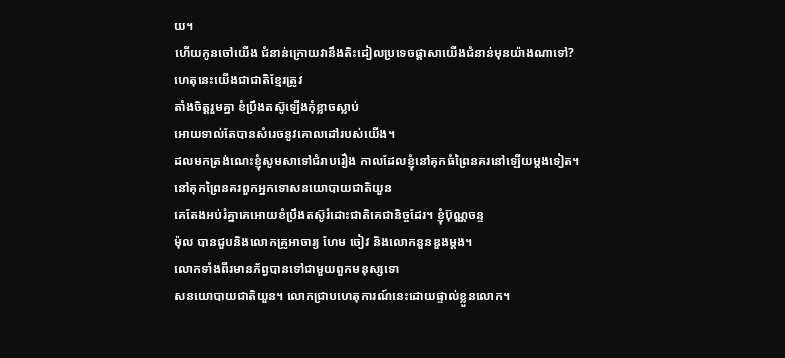យ។
ហើយកូនចៅយើង ជំនាន់ក្រោយវានឹងតិះដៀលប្រទេចផ្ដាសាយើងជំនាន់មុនយ៉ាងណាទៅ?
ហេតុនេះយើងជាជាតិខ្មែរត្រូវ
តាំងចិត្ដរួមគ្នា ខំប្រឹងតស៊ូឡើងកុំខ្លាចស្លាប់
អោយទាល់តែបានសំរេចនូវគោលដៅរបស់យើង។
ដលមកត្រង់ណេះខ្ញុំសូមសាទៅជំរាបរឿង កាលដែលខ្ញុំនៅគុកធំព្រៃនគរនៅឡើយម្ដងទៀត។
នៅគុកព្រៃនគរពួកអ្នកទោសនយោបាយជាតិយួន
គេតែងអប់រំគ្នាគេអោយខំប្រឹងតស៊ូរំដោះជាតិគេជានិច្ចដែរ។ ខ្ញុំប៊ុណ្ណចន្ទ
ម៉ុល បានជួបនិងលោកគ្រូអាចារ្យ ហែម ចៀវ និងលោកនួនឌួងម្ដង។
លោកទាំងពីរមានភ័ព្វបានទៅជាមួយពួកមនុស្សទោ
សនយោបាយជាតិយួន។ លោកជ្រាបហេតុការណ៍នេះដោយផ្ទាល់ខ្លួនលោក។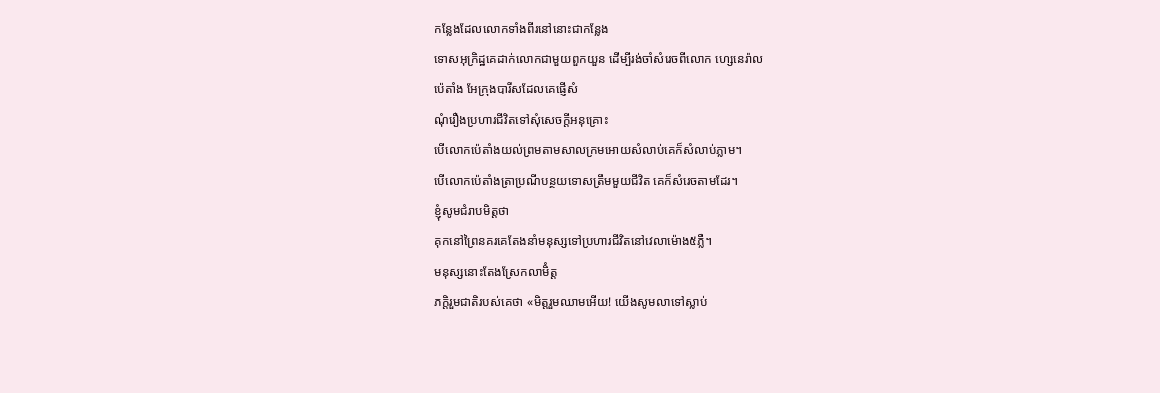កន្លែងដែលលោកទាំងពីរនៅនោះជាកន្លែង
ទោសអុក្រិដ្ឋគេដាក់លោកជាមួយពួកយួន ដើម្បីរង់ចាំសំរេចពីលោក ហ្សេនេរ៉ាល
ប៉េតាំង អែក្រុងបារីសដែលគេផ្ញើសំ
ណុំរឿងប្រហារជីវិតទៅសុំសេចក្ដីអនុគ្រោះ
បើលោកប៉េតាំងយល់ព្រមតាមសាលក្រមអោយសំលាប់គេក៏សំលាប់ភ្លាម។
បើលោកប៉េតាំងត្រាប្រណីបន្ថយទោសត្រឹមមួយជីវិត គេក៏សំរេចតាមដែរ។
ខ្ញុំសូមជំរាបមិត្ដថា
គុកនៅព្រៃនគរគេតែងនាំមនុស្សទៅប្រហារជីវិតនៅវេលាម៉ោង៥ភ្លឺ។
មនុស្សនោះតែងស្រែកលាមិំត្ដ
ភក្ដិរួមជាតិរបស់គេថា «មិត្តរួមឈាមអើយ! យើងសូមលាទៅស្លាប់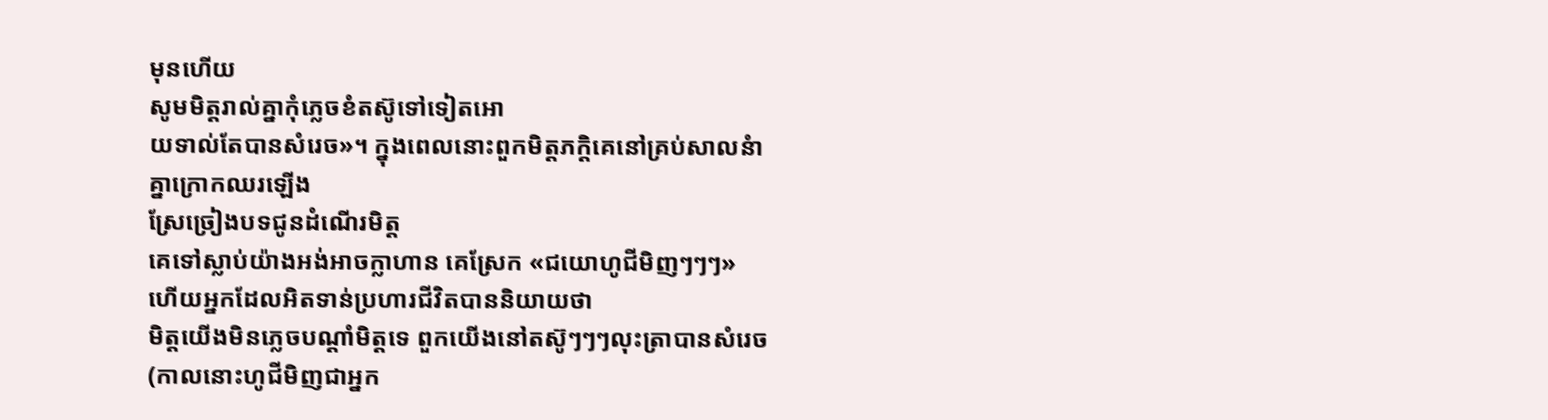មុនហើយ
សូមមិត្ដរាល់គ្នាកុំភ្លេចខំតស៊ូទៅទៀតអោ
យទាល់តែបានសំរេច»។ ក្នុងពេលនោះពួកមិត្ដភក្ដិគេនៅគ្រប់សាលនំាគ្នាក្រោកឈរឡើង
ស្រែច្រៀងបទជូនដំណើរមិត្ដ
គេទៅស្លាប់យ៉ាងអង់អាចក្លាហាន គេស្រែក «ជយោហូជីមិញៗៗៗ»
ហើយអ្នកដែលអិតទាន់ប្រហារជីវិតបាននិយាយថា
មិត្ដយើងមិនភ្លេចបណ្ដាំមិត្ដទេ ពួកយើងនៅតស៊ូៗៗៗលុះត្រាបានសំរេច
(កាលនោះហូជីមិញជាអ្នក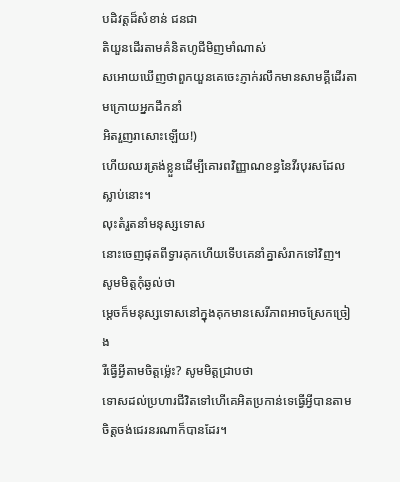បដិវត្ដដ៏សំខាន់ ជនជា
តិយួនដើរតាមគំនិតហូជីមិញមាំណាស់
សអោយឃើញថាពួកយួនគេចេះភ្ញាក់រលឹកមានសាមគ្គីដើរតាមក្រោយអ្នកដឹកនាំ
អិតរួញរាសោះឡើយ!)
ហើយឈរត្រង់ខ្លួនដើម្បីគោរពវិញ្ញាណខន្ធនៃវីរបុរសដែលស្លាប់នោះ។
លុះតំរួតនាំមនុស្សទោស
នោះចេញផុតពីទ្វារគុកហើយទើបគេនាំគ្នាសំរាកទៅវិញ។
សូមមិត្ដកុំឆ្ងល់ថា
ម្ដេចក៏មនុស្សទោសនៅក្នុងគុកមានសេរីភាពអាចស្រែកច្រៀង
រឺធ្វើអ្វីតាមចិត្ដម៉្លេះ? សូមមិត្ដជ្រាបថា
ទោសដល់ប្រហារជីវិតទៅហើគេអិតប្រកាន់ទេធ្វើអ្វីបានតាមចិត្ដចង់ជេរនរណាក៏បានដែរ។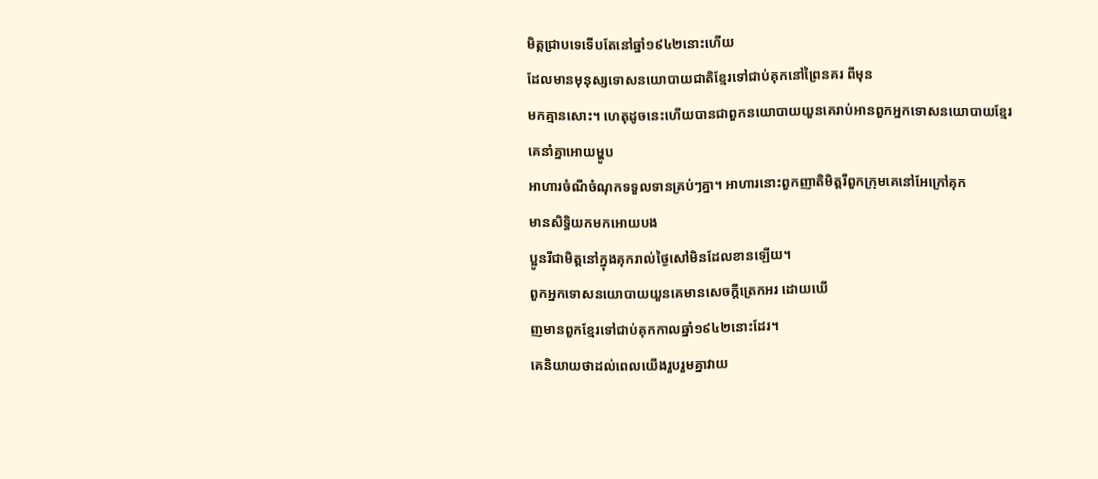មិត្ដជ្រាបទេទើបតែនៅឆ្នាំ១៩៤២នោះហើយ
ដែលមានមុនុស្សទោសនយោបាយជាតិខ្មែរទៅជាប់គុកនៅព្រៃនគរ ពីមុន
មកគ្មានសោះ។ ហេតុដូចនេះហើយបានជាពួកនយោបាយយួនគេរាប់អានពួកអ្នកទោសនយោបាយខ្មែរ
គេនាំគ្នាអោយម្ហូប
អាហារចំណីចំណុកទទួលទានគ្រប់ៗគ្នា។ អាហារនោះពួកញាតិមិត្ដរឺពួកក្រុមគេនៅអែក្រៅគុក
មានសិទ្ធិយកមកអោយបង
ប្អូនរីជាមិត្ដនៅក្នុងគុករាល់ថ្ងៃសៅមិនដែលខានឡើយ។
ពួកអ្នកទោសនយោបាយយួនគេមានសេចក្ដីត្រេកអរ ដោយឃើ
ញមានពួកខ្មែរទៅជាប់គុកកាលឆ្នាំ១៩៤២នោះដែរ។
គេនិយាយថាដល់ពេលយើងរួបរួមគ្នាវាយ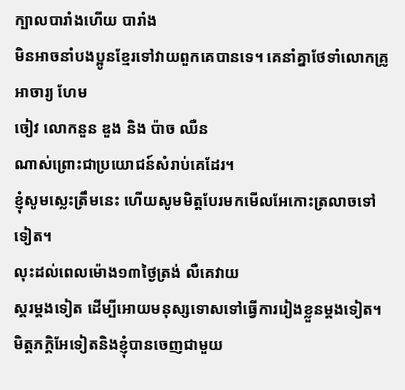ក្បាលបារាំងហើយ បារាំង
មិនអាចនាំបងប្អូនខ្មែរទៅវាយពួកគេបានទេ។ គេនាំគ្នាថែទាំលោកគ្រូអាចារ្យ ហែម
ចៀវ លោកនួន ឌួង និង ប៉ាច ឈឺន
ណាស់ព្រោះជាប្រយោជន៍សំរាប់គេដែរ។
ខ្ញុំសូមស្លេះត្រឹមនេះ ហើយសូមមិត្ដបែរមកមើលអែកោះត្រលាចទៅទៀត។
លុះដល់ពេលម៉ោង១៣ថ្ងៃត្រង់ លឺគេវាយ
ស្គរម្ដងទៀត ដើម្បីអោយមនុស្សទោសទៅធ្វើការរៀងខ្លួនម្ដងទៀត។
មិត្ដភក្ដិអែទៀតនិងខ្ញុំបានចេញជាមួយ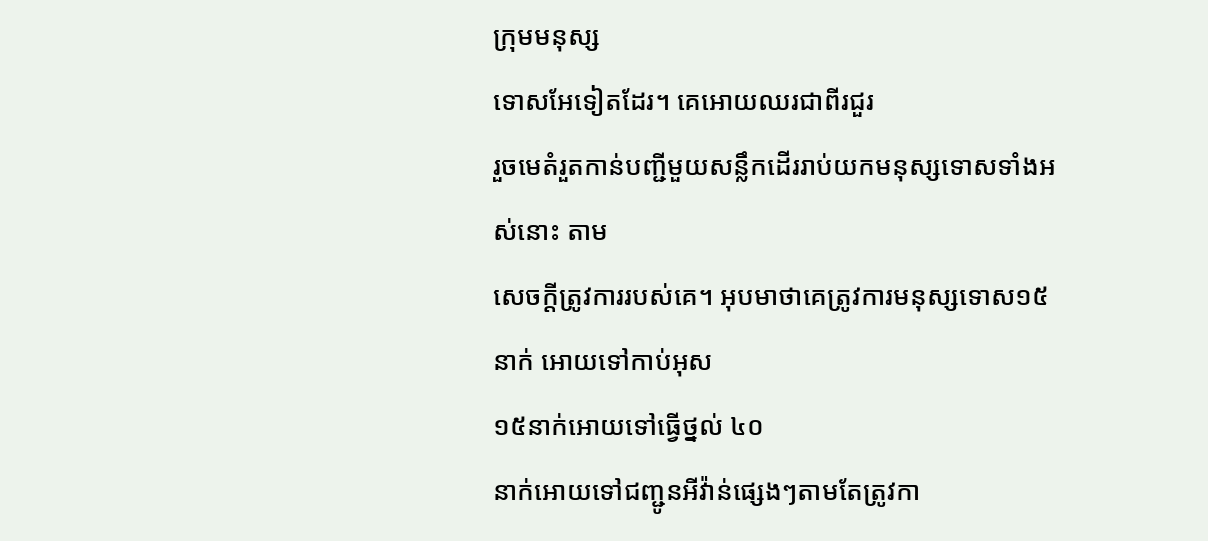ក្រុមមនុស្ស
ទោសអែទៀតដែរ។ គេអោយឈរជាពីរជួរ
រួចមេតំរួតកាន់បញ្ជីមួយសន្លឹកដើររាប់យកមនុស្សទោសទាំងអស់នោះ តាម
សេចក្ដីត្រូវការរបស់គេ។ អុបមាថាគេត្រូវការមនុស្សទោស១៥នាក់ អោយទៅកាប់អុស
១៥នាក់អោយទៅធ្វើថ្នល់ ៤០
នាក់អោយទៅជញ្ជូនអីវ៉ាន់ផ្សេងៗតាមតែត្រូវកា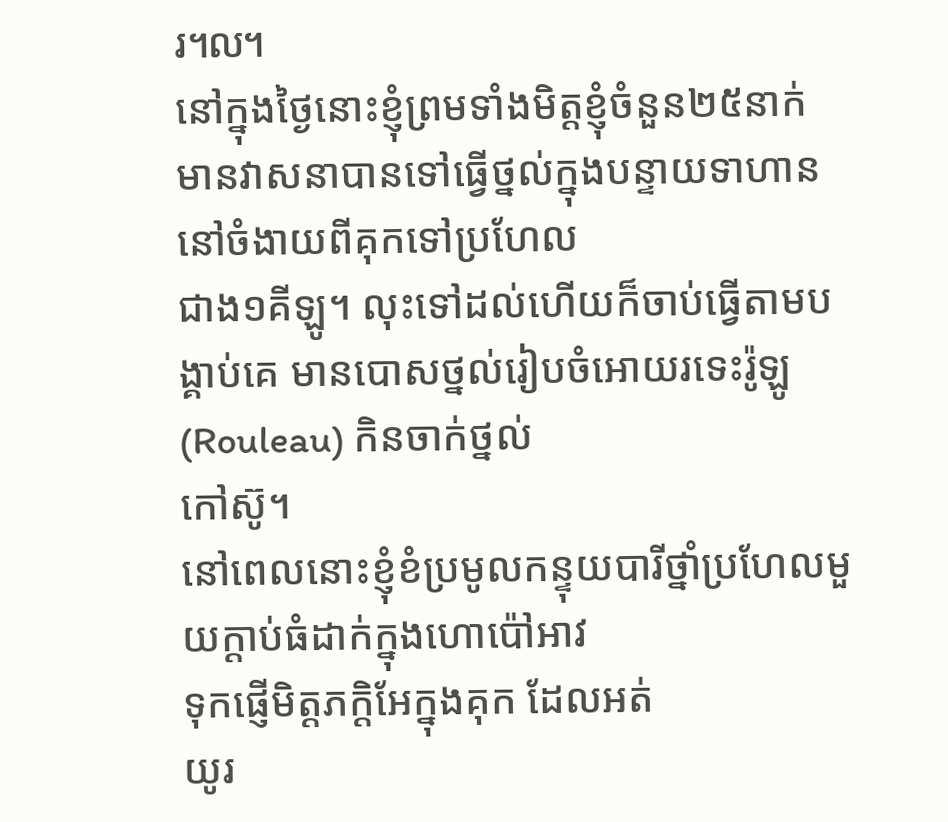រ៘
នៅក្នុងថ្ងៃនោះខ្ញុំព្រមទាំងមិត្ដខ្ញុំចំនួន២៥នាក់
មានវាសនាបានទៅធ្វើថ្នល់ក្នុងបន្ទាយទាហាននៅចំងាយពីគុកទៅប្រហែល
ជាង១គីឡូ។ លុះទៅដល់ហើយក៏ចាប់ធ្វើតាមបង្គាប់គេ មានបោសថ្នល់រៀបចំអោយរទេះរ៉ូឡូ
(Rouleau) កិនចាក់ថ្នល់
កៅស៊ូ។
នៅពេលនោះខ្ញុំខំប្រមូលកន្ទុយបារីថ្នាំប្រហែលមួយក្ដាប់ធំដាក់ក្នុងហោប៉ៅអាវ
ទុកផ្ញើមិត្ដភក្ដិអែក្នុងគុក ដែលអត់
យូរ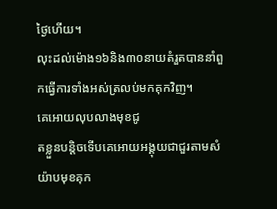ថ្ងៃហើយ។
លុះដល់ម៉ោង១៦និង៣០នាយតំរួតបាននាំពួកធ្វើការទាំងអស់ត្រលប់មកគុកវិញ។
គេអោយលុបលាងមុខជូ
តខ្លួនបន្ដិចទើបគេអោយអង្គុយជាជួរតាមសំយ៉ាបមុខគុក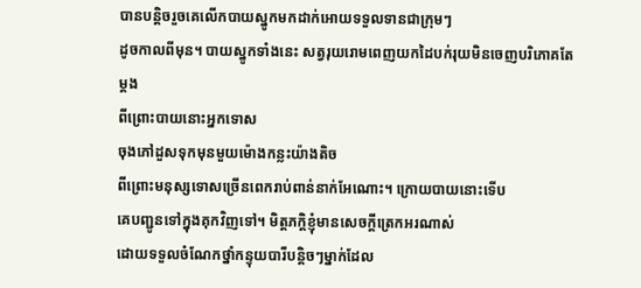បានបន្ដិចរួចគេលើកបាយស្នូកមកដាក់អោយទទួលទានជាក្រុមៗ
ដូចកាលពីមុន។ បាយស្នូកទាំងនេះ សត្វរុយរោមពេញយកដៃបក់រុយមិនចេញបរិភោគតែម្ដង
ពីព្រោះបាយនោះអ្នកទោស
ចុងភៅដួសទុកមុនមួយម៉ោងកន្លះយ៉ាងតិច
ពីព្រោះមនុស្សទោសច្រើនពេករាប់ពាន់នាក់អែណោះ។ ក្រោយបាយនោះទើប
គេបញ្ជូនទៅក្នុងគុកវិញទៅ។ មិត្ដភក្ដិខ្ញុំមានសេចក្ដីត្រេកអរណាស់
ដោយទទួលចំណែកថ្នាំកន្ទុយបារីបន្ដិចៗម្នាក់ដែល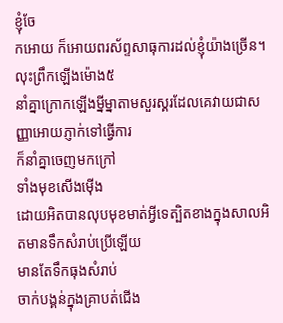ខ្ញុំចែ
កអោយ ក៏អោយពរស័ព្ទសាធុការដល់ខ្ញុំយ៉ាងច្រើន។
លុះព្រឹកឡើងម៉ោង៥
នាំគ្នាក្រោកឡើងម្នីម្នាតាមសួរស្គរដែលគេវាយជាសញ្ញាអោយភ្ញាក់ទៅធ្វើការ
ក៏នាំគ្នាចេញមកក្រៅ
ទាំងមុខសើងម៉ើង
ដោយអិតបានលុបមុខមាត់អ្វីទេត្បិតខាងក្នុងសាលអិតមានទឹកសំរាប់ប្រើឡើយ
មានតែទឹកធុងសំរាប់
ចាក់បង្គន់ក្នុងគ្រាបត់ជើង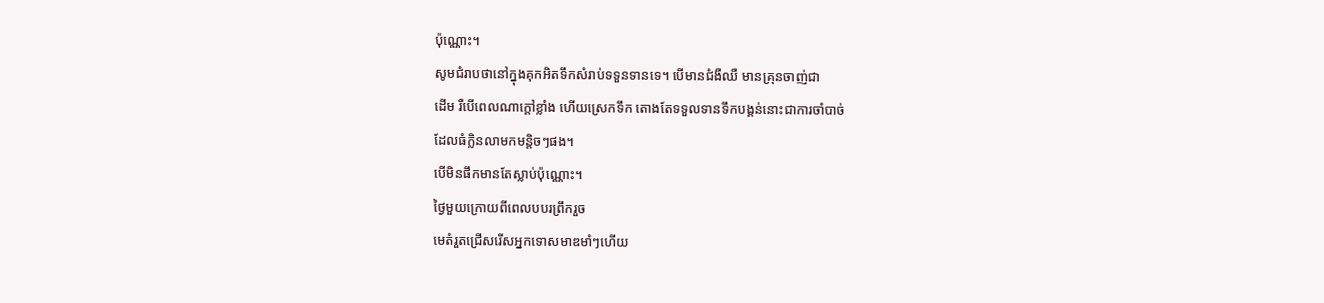ប៉ុណ្ណោះ។
សូមជំរាបថានៅក្នុងគុកអិតទឹកសំរាប់ទទួនទានទេ។ បើមានជំងឺឈឺ មានគ្រុនចាញ់ជា
ដើម រឺបើពេលណាក្ដៅខ្លាំង ហើយស្រេកទឹក តោងតែទទួលទានទឹកបង្គន់នោះជាការចាំបាច់
ដែលធំក្លិនលាមកមន្ដិចៗផង។
បើមិនផឹកមានតែស្លាប់ប៉ុណ្ណោះ។
ថ្ងៃមួយក្រោយពីពេលបបរព្រឹករួច
មេតំរួតជ្រើសរើសអ្នកទោសមាឌមាំៗហើយ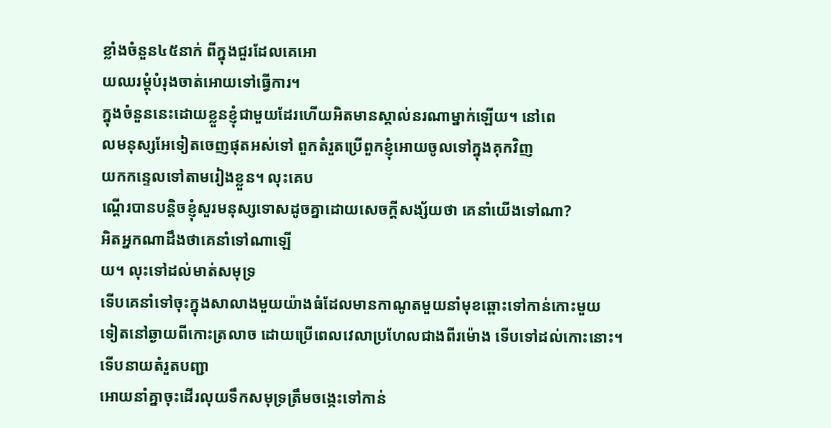ខ្លាំងចំនួន៤៥នាក់ ពីក្នុងជួរដែលគេអោ
យឈរម្ដុំបំរុងចាត់អោយទៅធ្វើការ។
ក្នុងចំនួននេះដោយខ្លួនខ្ញុំជាមួយដែរហើយអិតមានស្គាល់នរណាម្នាក់ឡើយ។ នៅពេ
លមនុស្សអែទៀតចេញផុតអស់ទៅ ពួកតំរួតប្រើពួកខ្ញុំអោយចូលទៅក្នុងគុកវិញ
យកកន្ទេលទៅតាមរៀងខ្លួន។ លុះគេប
ណ្ដើរបានបន្ដិចខ្ញុំសួរមនុស្សទោសដូចគ្នាដោយសេចក្ដីសង្ស័យថា គេនាំយើងទៅណា?
អិតអ្នកណាដឹងថាគេនាំទៅណាឡើ
យ។ លុះទៅដល់មាត់សមុទ្រ
ទើបគេនាំទៅចុះក្នុងសាលាងមួយយ៉ាងធំដែលមានកាណូតមួយនាំមុខឆ្ពោះទៅកាន់កោះមួយ
ទៀតនៅឆ្ងាយពីកោះត្រលាច ដោយប្រើពេលវេលាប្រហែលជាងពីរម៉ោង ទើបទៅដល់កោះនោះ។
ទើបនាយតំរួតបញ្ជា
អោយនាំគ្នាចុះដើរលុយទឹកសមុទ្រត្រឹមចង្កេះទៅកាន់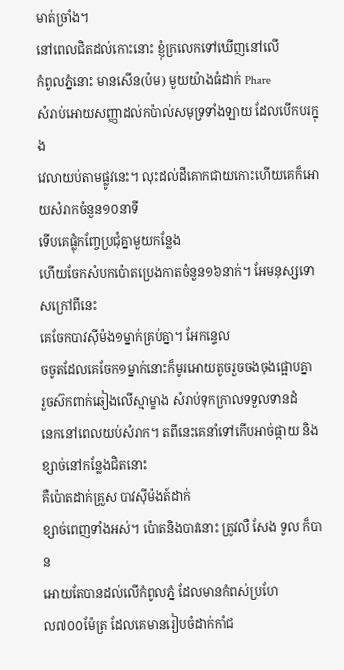មាត់ច្រាំង។
នៅពេលជិតដល់កោះនោះ ខ្ញុំក្រលេកទៅឃើញនៅលើ
កំពូលភ្នំនោះ មានសើន(ប៉ម) មួយយ៉ាងធំដាក់ Phare
សំរាប់អោយសញ្ញាដល់កប៉ាល់សមុទ្រទាំងឡាយ ដែលបើកបរក្នុង
វេលាយប់តាមផ្លូវនេះ។ លុះដល់ដីគោកជាយកោះហើយគេក៏អោយសំរាកចំនួន១០នាទី
ទើបគេផ្លុំកញ្ចែប្រជុំគ្នាមួយកន្លែង
ហើយចែកសំបកប៉ោតប្រេងកាតចំនួន១៦នាក់។ អែមនុស្សទោសក្រៅពីនេះ
គេចែកបាវស៊ីម៉ង១ម្នាក់គ្រប់គ្នា។ អែកន្ទេល
ចចូតដែលគេចែក១ម្នាក់នោះក៏មូរអោយតូចរួចចងចុងផ្អោបគ្នា
រួចស៊កពាក់ឆៀងលើស្មាម្ខាង សំរាប់ទុកក្រាលទទួលទានដំ
នេកនៅពេលយប់សំរាក។ តពីនេះគេនាំទៅកើបអាច់ផ្កាយ និងខ្សាច់នៅកន្លែងជិតនោះ
គឺប៉ោតដាក់គ្រួស បាវស៊ីម៉ងត៍ដាក់
ខ្សាច់ពេញទាំងអស់។ ប៉ោតនិងបាវនោះ ត្រូវលឺ សែង ទូល ក៏បាន
អោយតែបានដល់លើកំពូលភ្នំ ដែលមានកំពស់ប្រហែ
ល៧០០ម៉ែត្រ ដែលគេមានរៀបចំដាក់កាំជ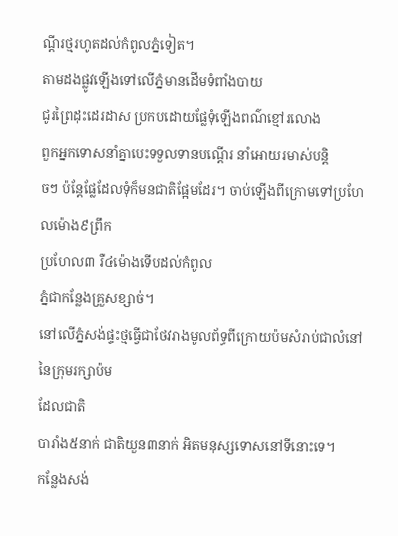ណ្ដីរថ្មរហូតដល់កំពូលភ្នំទៀត។
តាមដងផ្លូវឡើងទៅលើភ្នំមានដើមទំពាំងបាយ
ជូរព្រៃដុះដេរដាស ប្រកបដោយផ្លែទុំឡើងពណ៌ខ្មៅរលោង
ពួកអ្នកទោសនាំគ្នាបេះទទួលទានបណ្ដើរ នាំអោយរមាស់បន្ដិ
ចៗ ប៉ន្ដែផ្លែដែលទុំក៏មនជាតិផ្អែមដែរ។ ចាប់ឡើងពីក្រោមទៅប្រហែលម៉ោង៩ព្រឹក
ប្រហែល៣ រឺ៤ម៉ោងទើបដល់កំពូល
ភ្នំជាកន្លែងគ្រួសខ្សាច់។
នៅលើភ្នំសង់ផ្ទះថ្មធ្វើជាថែវរាងមូលព័ទ្ធពីក្រោយប៉មសំរាប់ជាលំនៅនៃក្រុមរក្សាប៉ម
ដែលជាតិ
បារាំង៥នាក់ ជាតិយួន៣នាក់ អិតមនុស្សទោសនៅទីនោះទេ។
កន្លែងសង់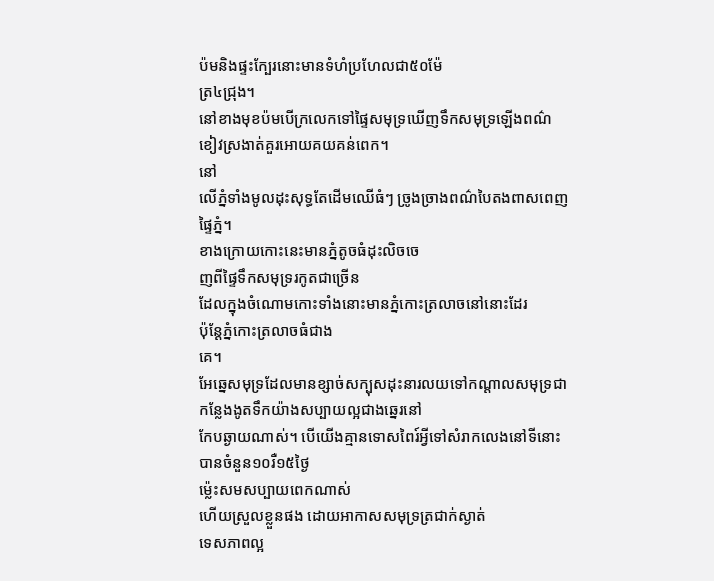ប៉មនិងផ្ទះក្បែរនោះមានទំហំប្រហែលជា៥០ម៉ែ
ត្រ៤ជ្រុង។
នៅខាងមុខប៉មបើក្រលេកទៅផ្ទៃសមុទ្រឃើញទឹកសមុទ្រឡើងពណ៌ខៀវស្រងាត់គួរអោយគយគន់ពេក។
នៅ
លើភ្នំទាំងមូលដុះសុទ្ធតែដើមឈើធំៗ ច្រូងច្រាងពណ៌បៃតងពាសពេញផ្ទៃភ្នំ។
ខាងក្រោយកោះនេះមានភ្នំតូចធំដុះលិចចេ
ញពីផ្ទៃទឹកសមុទ្ររកូតជាច្រើន
ដែលក្នុងចំណោមកោះទាំងនោះមានភ្នំកោះត្រលាចនៅនោះដែរ
ប៉ុន្ដែភ្នំកោះត្រលាចធំជាង
គេ។
អែឆ្នេសមុទ្រដែលមានខ្សាច់សក្បុសដុះនារលយទៅកណ្ដាលសមុទ្រជាកន្លែងងូតទឹកយ៉ាងសប្បាយល្អជាងឆ្នេរនៅ
កែបឆ្ងាយណាស់។ បើយើងគ្មានទោសពៃរ៍អ្វីទៅសំរាកលេងនៅទីនោះបានចំនួន១០រឺ១៥ថ្ងៃ
ម៉្លេះសមសប្បាយពេកណាស់
ហើយស្រួលខ្លួនផង ដោយអាកាសសមុទ្រត្រជាក់ស្ងាត់
ទេសភាពល្អ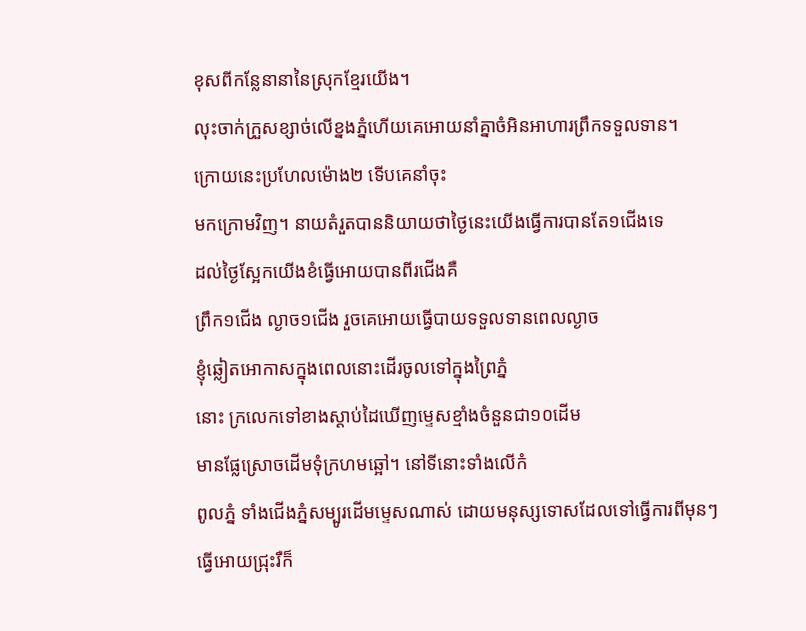ខុសពីកន្លែនានានៃស្រុកខ្មែរយើង។
លុះចាក់ក្រួសខ្សាច់លើខ្នងភ្នំហើយគេអោយនាំគ្នាចំអិនអាហារព្រឹកទទួលទាន។
ក្រោយនេះប្រហែលម៉ោង២ ទើបគេនាំចុះ
មកក្រោមវិញ។ នាយតំរួតបាននិយាយថាថ្ងៃនេះយើងធ្វើការបានតែ១ជើងទេ
ដល់ថ្ងៃស្អែកយើងខំធ្វើអោយបានពីរជើងគឺ
ព្រឹក១ជើង ល្ងាច១ជើង រួចគេអោយធ្វើបាយទទួលទានពេលល្ងាច
ខ្ញុំឆ្លៀតអោកាសក្នុងពេលនោះដើរចូលទៅក្នុងព្រៃភ្នំ
នោះ ក្រលេកទៅខាងស្ដាប់ដៃឃើញម្ទេសខ្មាំងចំនួនជា១០ដើម
មានផ្លែស្រោចដើមទុំក្រហមឆ្អៅ។ នៅទីនោះទាំងលើកំ
ពូលភ្នំ ទាំងជើងភ្នំសម្បូរដើមម្ទេសណាស់ ដោយមនុស្សទោសដែលទៅធ្វើការពីមុនៗ
ធ្វើអោយជ្រុះរឺក៏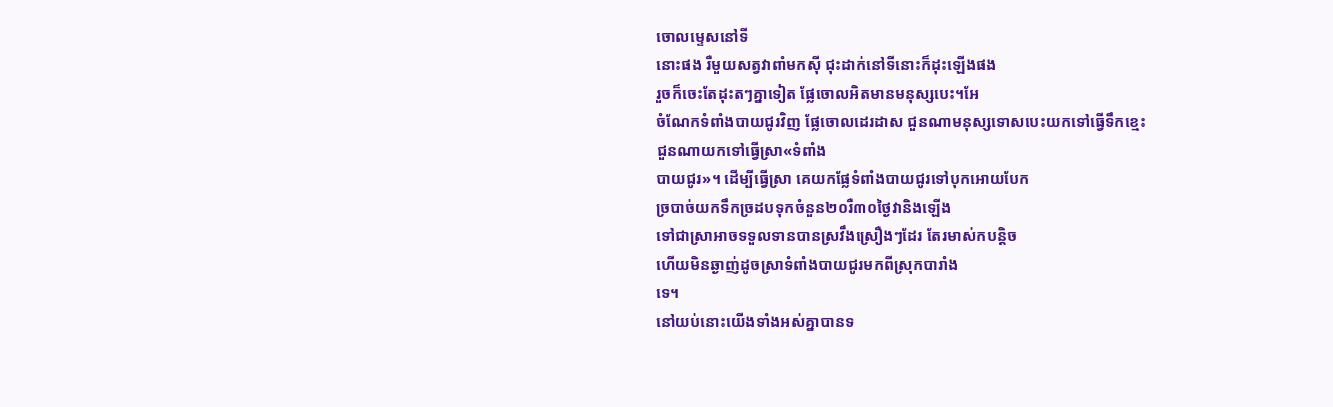ចោលម្ទេសនៅទី
នោះផង រឺមួយសត្វវាពាំមកស៊ី ជុះដាក់នៅទីនោះក៏ដុះឡើងផង
រួចក៏ចេះតែដុះតៗគ្នាទៀត ផ្លែចោលអិតមានមនុស្សបេះ។អែ
ចំណែកទំពាំងបាយជូរវិញ ផ្លែចោលដេរដាស ជួនណាមនុស្សទោសបេះយកទៅធ្វើទឹកខ្មេះ
ជួនណាយកទៅធ្វើស្រា«ទំពាំង
បាយជូរ»។ ដើម្បីធ្វើស្រា គេយកផ្លែទំពាំងបាយជូរទៅបុកអោយបែក
ច្របាច់យកទឹកច្រដបទុកចំនួន២០រឺ៣០ថ្ងៃវានិងឡើង
ទៅជាស្រាអាចទទួលទានបានស្រវឹងស្រឿងៗដែរ តែរមាស់កបន្ដិច
ហើយមិនឆ្ងាញ់ដូចស្រាទំពាំងបាយជូរមកពីស្រុកបារាំង
ទេ។
នៅយប់នោះយើងទាំងអស់គ្នាបានទ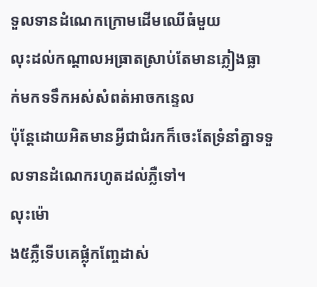ទួលទានដំណេកក្រោមដើមឈើធំមួយ
លុះដល់កណ្ដាលអធ្រាតស្រាប់តែមានភ្លៀងធ្លា
ក់មកទទឹកអស់សំពត់អាចកន្ទេល
ប៉ុន្តែដោយអិតមានអ្វីជាជំរកក៏ចេះតែទ្រំនាំគ្នាទទួលទានដំណេករហូតដល់ភ្លឺទៅ។
លុះម៉ោ
ង៥ភ្លឺទើបគេផ្លុំកញ្ចែដាស់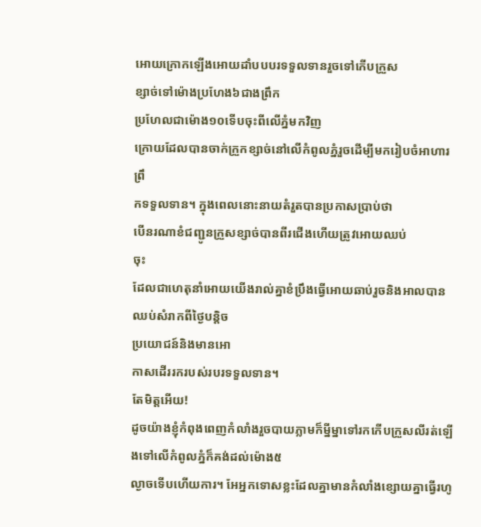អោយក្រោកឡើងអោយដាំបបបរទទួលទានរួចទៅកើបក្រួស
ខ្សាច់ទៅម៉ោងប្រហែង៦ជាងព្រឹក
ប្រហែលជាម៉ោង១០ទើបចុះពីលើភ្នំមកវិញ
ក្រោយដែលបានចាក់ក្រួកខ្សាច់នៅលើកំពូលភ្នំរួចដើម្បីមករៀបចំអាហារព្រឹ
កទទួលទាន។ ក្នុងពេលនោះនាយតំរួតបានប្រកាសប្រាប់ថា
បើនរណាខំជញ្ជូនក្រួសខ្សាច់បានពីរជើងហើយត្រូវអោយឈប់
ចុះ
ដែលជាហេតុនាំអោយយើងរាល់គ្នាខំប្រឹងធ្វើអោយឆាប់រួចនិងអាលបានឈប់សំរាកពីថ្ងៃបន្ដិច
ប្រយោជន៍និងមានអោ
កាសដើររករបស់របរទទួលទាន។
តែមិត្ដអើយ!
ដូចយ៉ាងខ្ញុំកំពុងពេញកំលាំងរួចបាយភ្លាមក៏ម្នីម្នាទៅរកកើបក្រួសលីរត់ឡើងទៅលើកំពូលភ្នំក៏គង់ដល់ម៉ោង៥
ល្ងាចទើបហើយការ។ អែអ្នកទោសខ្លះដែលគ្នាមានកំលាំងខ្សោយគ្នាធ្វើរហូ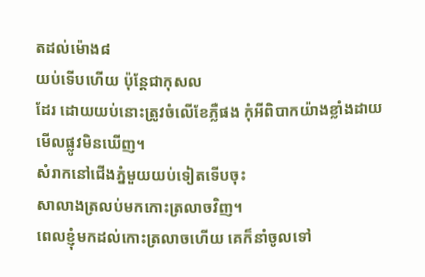តដល់ម៉ោង៨
យប់ទើបហើយ ប៉ុន្ដែជាកុសល
ដែរ ដោយយប់នោះត្រូវចំលើខែភ្លឺផង កុំអីពិបាកយ៉ាងខ្លាំងដាយមើលផ្លូវមិនឃើញ។
សំរាកនៅជើងភ្នំមួយយប់ទៀតទើបចុះ
សាលាងត្រលប់មកកោះត្រលាចវិញ។
ពេលខ្ញុំមកដល់កោះត្រលាចហើយ គេក៏នាំចូលទៅ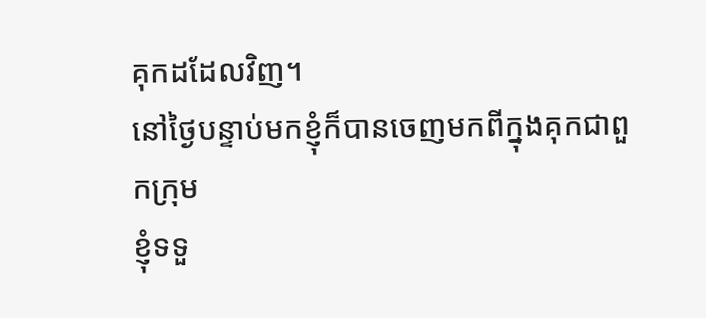គុកដដែលវិញ។
នៅថ្ងៃបន្ទាប់មកខ្ញុំក៏បានចេញមកពីក្នុងគុកជាពួកក្រុម
ខ្ញុំទទួ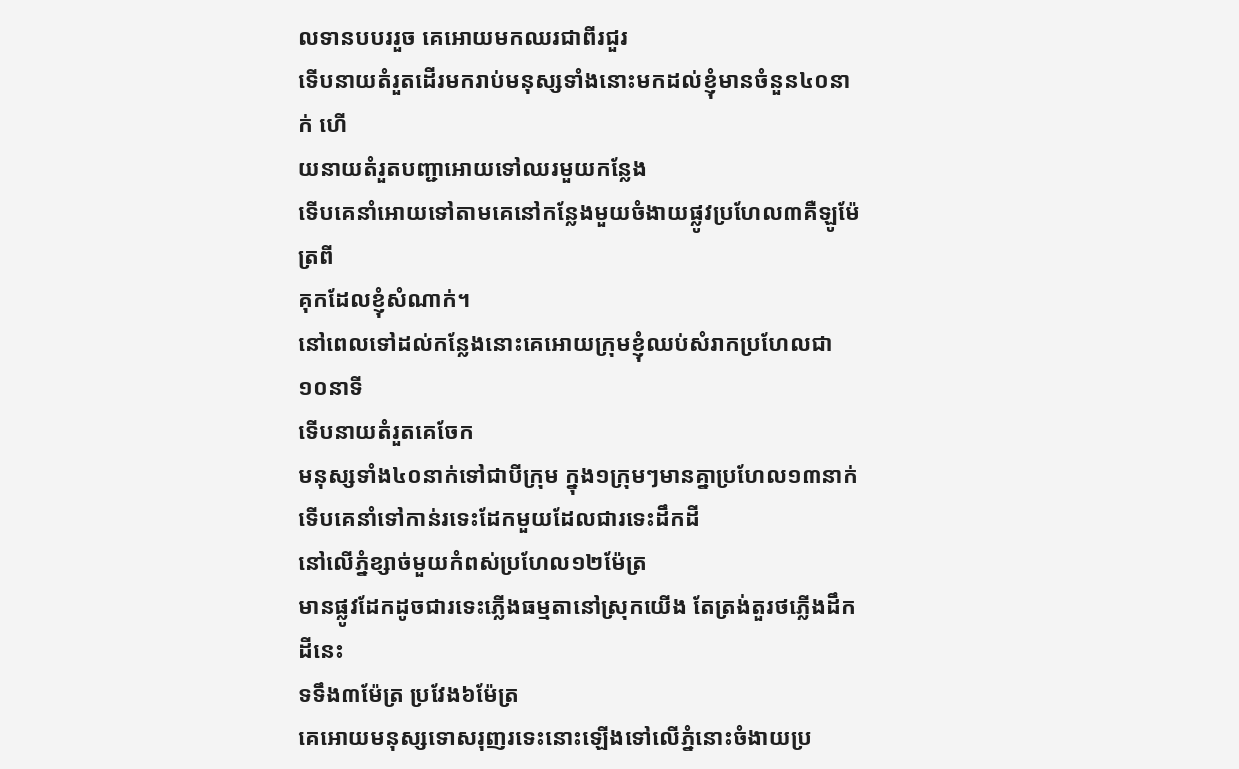លទានបបររួច គេអោយមកឈរជាពីរជួរ
ទើបនាយតំរួតដើរមករាប់មនុស្សទាំងនោះមកដល់ខ្ញុំមានចំនួន៤០នាក់ ហើ
យនាយតំរួតបញ្ជាអោយទៅឈរមួយកន្លែង
ទើបគេនាំអោយទៅតាមគេនៅកន្លែងមួយចំងាយផ្លូវប្រហែល៣គឺឡូម៉ែត្រពី
គុកដែលខ្ញុំសំណាក់។
នៅពេលទៅដល់កន្លែងនោះគេអោយក្រុមខ្ញុំឈប់សំរាកប្រហែលជា១០នាទី
ទើបនាយតំរួតគេចែក
មនុស្សទាំង៤០នាក់ទៅជាបីក្រុម ក្នុង១ក្រុមៗមានគ្នាប្រហែល១៣នាក់
ទើបគេនាំទៅកាន់រទេះដែកមួយដែលជារទេះដឹកដី
នៅលើភ្នំខ្សាច់មួយកំពស់ប្រហែល១២ម៉ែត្រ
មានផ្លូវដែកដូចជារទេះភ្លើងធម្មតានៅស្រុកយើង តែត្រង់តួរថភ្លើងដឹកដីនេះ
ទទឹង៣ម៉ែត្រ ប្រវែង៦ម៉ែត្រ
គេអោយមនុស្សទោសរុញរទេះនោះឡើងទៅលើភ្នំនោះចំងាយប្រ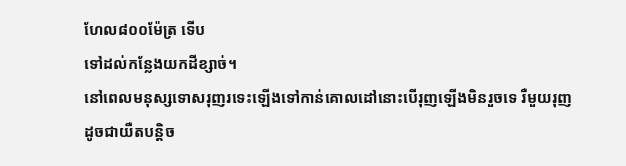ហែល៨០០ម៉ែត្រ ទើប
ទៅដល់កន្លែងយកដីខ្សាច់។
នៅពេលមនុស្សទោសរុញរទេះឡើងទៅកាន់គោលដៅនោះបើរុញឡើងមិនរួចទេ រឺមួយរុញ
ដូចជាយឺតបន្ដិច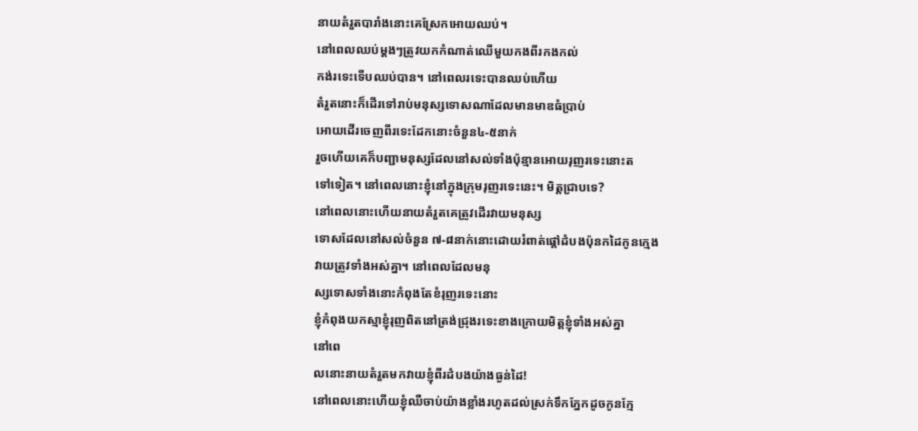នាយតំរួតបារាំងនោះគេស្រែកអោយឈប់។
នៅពេលឈប់ម្ដងៗត្រូវយកកំណាត់ឈើមួយកងពីរកងកល់
កង់រទេះទើបឈប់បាន។ នៅពេលរទេះបានឈប់ហើយ
តំរួតនោះក៏ដើរទៅរាប់មនុស្សទោសណាដែលមានមាឌធំប្រាប់
អោយដើរចេញពីរទេះដែកនោះចំនួន៤-៥នាក់
រួចហើយគេក៏បញ្ជាមនុស្សដែលនៅសល់ទាំងប៉ុន្មានអោយរុញរទេះនោះត
ទៅទៀត។ នៅពេលនោះខ្ញុំនៅក្នុងក្រុមរុញរទេះនេះ។ មិត្ដជ្រាបទេ?
នៅពេលនោះហើយនាយតំរួតគេត្រូវដើរវាយមនុស្ស
ទោសដែលនៅសល់ចំនួន ៧-៨នាក់នោះដោយរំពាត់ផ្ដៅដំបងប៉ុនកដៃកូនក្មេង
វាយត្រូវទាំងអស់គ្នា។ នៅពេលដែលមនុ
ស្សទោសទាំងនោះកំពុងតែខំរុញរទេះនោះ
ខ្ញុំកំពុងយកស្មាខ្ញុំរុញពិតនៅត្រង់ជ្រុងរទេះខាងក្រោយមិត្ដខ្ញុំទាំងអស់គ្នា
នៅពេ
លនោះនាយតំរួតមកវាយខ្ញុំពីរដំបងយ៉ាងធ្ងន់ដៃ!
នៅពេលនោះហើយខ្ញុំឈឺចាប់យ៉ាងខ្លាំងរហូតដល់ស្រក់ទឹកភ្នែកដូចកូនក្មែ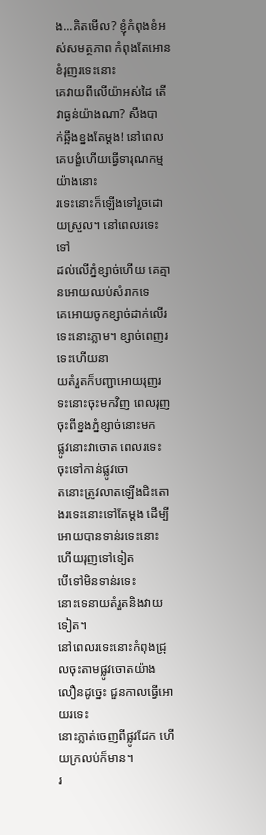ង...គិតមើល? ខ្ញុំកំពុងខំអស់សមត្ថភាព កំពុងតែអោនខំរុញរទេះនោះ
គេវាយពីលើយ៉ាអស់ដៃ តើវាធ្ងន់យ៉ាងណា? សឹងបា
ក់ឆ្អឹងខ្នងតែម្ដង! នៅពេលគេបង្ខំហើយធ្វើទារុណកម្មយ៉ាងនោះ
រទេះនោះក៏ឡើងទៅរួចដោយស្រួល។ នៅពេលរទេះទៅ
ដល់លើភ្នំខ្សាច់ហើយ គេគ្មានអោយឈប់សំរាកទេ
គេអោយចូកខ្សាច់ដាក់លើរទេះនោះភ្លាម។ ខ្សាច់ពេញរទេះហើយនា
យតំរួតក៏បញ្ជាអោយរុញរទះនោះចុះមកវិញ ពេលរុញចុះពីខ្នងភ្នំខ្សាច់នោះមក
ផ្លូវនោះវាចោត ពេលរទេះចុះទៅកាន់ផ្លូវចោ
តនោះត្រូវលាតឡើងជិះតោងរទេះនោះទៅតែម្ដង ដើម្បីអោយបានទាន់រទេះនោះ ហើយរុញទៅទៀត
បើទៅមិនទាន់រទេះ
នោះទេនាយតំរួតនិងវាយទៀត។
នៅពេលរទេះនោះកំពុងជ្រុលចុះតាមផ្លូវចោតយ៉ាងលឿនដូច្នេះ ជួនកាលធ្វើអោយរទេះ
នោះភ្លាត់ចេញពីផ្លូវដែក ហើយក្រលប់ក៏មាន។
រ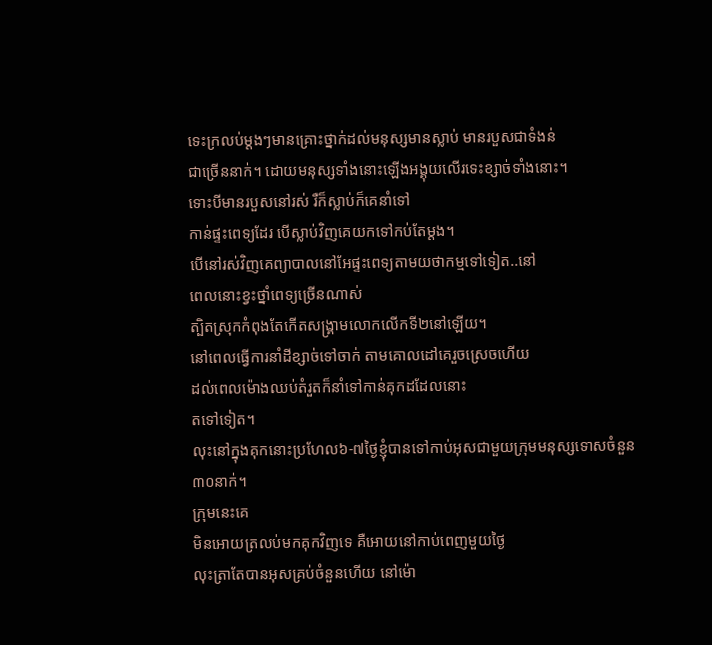ទេះក្រលប់ម្ដងៗមានគ្រោះថ្នាក់ដល់មនុស្សមានស្លាប់ មានរបួសជាទំងន់
ជាច្រើននាក់។ ដោយមនុស្សទាំងនោះឡើងអង្គុយលើរទេះខ្សាច់ទាំងនោះ។
ទោះបីមានរបួសនៅរស់ រឺក៏ស្លាប់ក៏គេនាំទៅ
កាន់ផ្ទះពេទ្យដែរ បើស្លាប់វិញគេយកទៅកប់តែម្ដង។
បើនៅរស់វិញគេព្យាបាលនៅអែផ្ទះពេទ្យតាមយថាកម្មទៅទៀត..នៅ
ពេលនោះខ្វះថ្នាំពេទ្យច្រើនណាស់
ត្បិតស្រុកកំពុងតែកើតសង្រ្គាមលោកលើកទី២នៅឡើយ។
នៅពេលធ្វើការនាំដីខ្សាច់ទៅចាក់ តាមគោលដៅគេរួចស្រេចហើយ
ដល់ពេលម៉ោងឈប់តំរួតក៏នាំទៅកាន់គុកដដែលនោះ
តទៅទៀត។
លុះនៅក្នុងគុកនោះប្រហែល៦-៧ថ្ងៃខ្ញុំបានទៅកាប់អុសជាមួយក្រុមមនុស្សទោសចំនួន៣០នាក់។
ក្រុមនេះគេ
មិនអោយត្រលប់មកគុកវិញទេ គឺអោយនៅកាប់ពេញមួយថ្ងៃ
លុះត្រាតែបានអុសគ្រប់ចំនួនហើយ នៅម៉ោ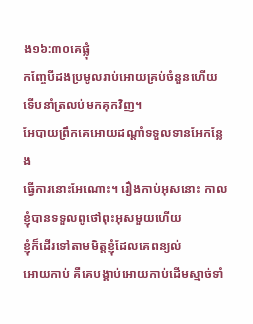ង១៦:៣០គេផ្លុំ
កញ្ចែបីដងប្រមូលរាប់អោយគ្រប់ចំនួនហើយទើបនាំត្រលប់មកគុកវិញ។
អែបាយព្រឹកគេអោយដណ្ដាំទទួលទានអែកន្លែង
ធ្វើការនោះអែណោះ។ រឿងកាប់អុសនោះ កាលខ្ញុំបានទទួលពូថៅពុះអុសមួយហើយ
ខ្ញុំក៏ដើរទៅតាមមិត្ដខ្ញុំដែលគេពន្យល់
អោយកាប់ គឺគេបង្គាប់អោយកាប់ដើមស្មាច់ទាំ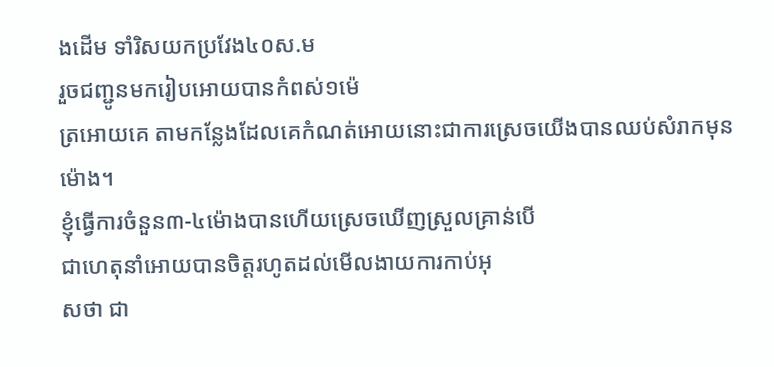ងដើម ទាំរិសយកប្រវែង៤០ស.ម
រួចជញ្ជូនមករៀបអោយបានកំពស់១ម៉េ
ត្រអោយគេ តាមកន្លែងដែលគេកំណត់អោយនោះជាការស្រេចយើងបានឈប់សំរាកមុនម៉ោង។
ខ្ញុំធ្វើការចំនួន៣-៤ម៉ោងបានហើយស្រេចឃើញស្រួលគ្រាន់បើ
ជាហេតុនាំអោយបានចិត្ដរហូតដល់មើលងាយការកាប់អុ
សថា ជា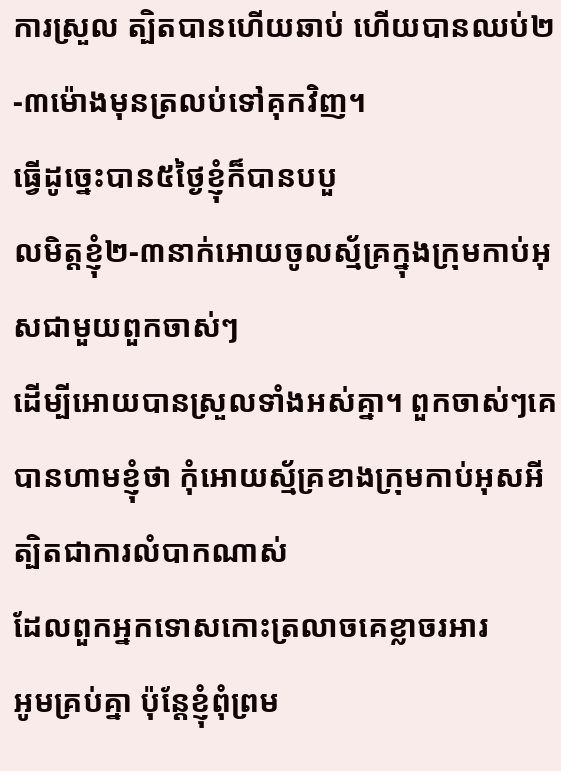ការស្រួល ត្បិតបានហើយឆាប់ ហើយបានឈប់២-៣ម៉ោងមុនត្រលប់ទៅគុកវិញ។
ធ្វើដូច្នេះបាន៥ថ្ងៃខ្ញុំក៏បានបបួ
លមិត្ដខ្ញុំ២-៣នាក់អោយចូលស្ម័គ្រក្នុងក្រុមកាប់អុសជាមួយពួកចាស់ៗ
ដើម្បីអោយបានស្រួលទាំងអស់គ្នា។ ពួកចាស់ៗគេ
បានហាមខ្ញុំថា កុំអោយស្ម័គ្រខាងក្រុមកាប់អុសអី ត្បិតជាការលំបាកណាស់
ដែលពួកអ្នកទោសកោះត្រលាចគេខ្លាចរអារ
អូមគ្រប់គ្នា ប៉ុន្ដែខ្ញុំពុំព្រម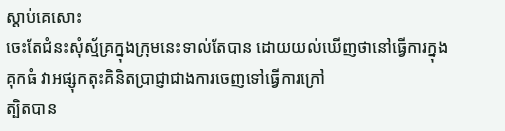ស្ដាប់គេសោះ
ចេះតែជំនះសុំស្ម័គ្រក្នុងក្រុមនេះទាល់តែបាន ដោយយល់ឃើញថានៅធ្វើការក្នុង
គុកធំ វាអផ្សុកតុះគិនិតប្រាជ្ញាជាងការចេញទៅធ្វើការក្រៅ
ត្បិតបាន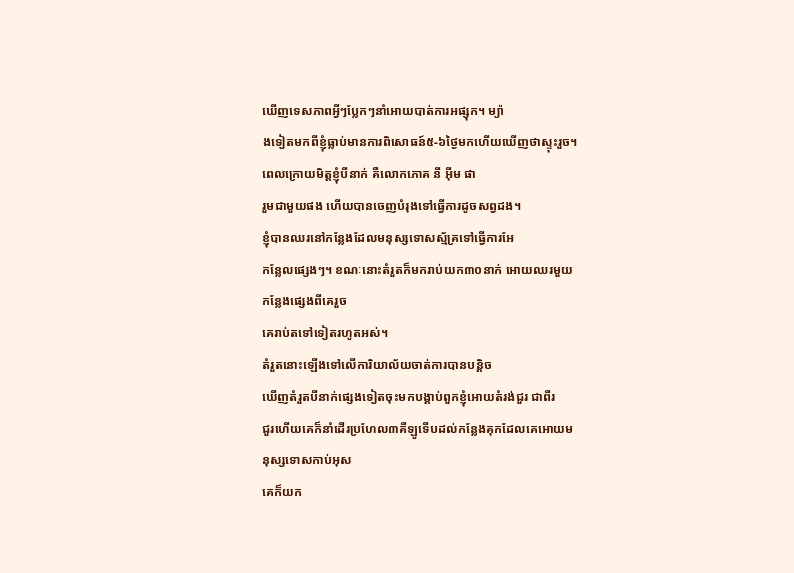ឃើញទេសភាពអ្វីៗប្លែកៗនាំអោយបាត់ការអផ្សុក។ ម្យ៉ា
ងទៀតមកពីខ្ញុំធ្លាប់មានការពិសោធន៍៥-៦ថ្ងៃមកហើយឃើញថាស្ទុះរួច។
ពេលក្រោយមិត្ដខ្ញុំបីនាក់ គឺលោកភោគ នី អ៊ីម ផា
រួមជាមួយផង ហើយបានចេញបំរុងទៅធ្វើការដូចសព្វដង។
ខ្ញុំបានឈរនៅកន្លែងដែលមនុស្សទោសស្ម័គ្រទៅធ្វើការអែ
កន្លែលផ្សេងៗ។ ខណៈនោះតំរួតក៏មករាប់យក៣០នាក់ អោយឈរមួយកន្លែងផ្សេងពីគេរួច
គេរាប់តទៅទៀតរហូតអស់។
តំរួតនោះឡើងទៅលើការិយាល័យចាត់ការបានបន្ដិច
ឃើញតំរួតបីនាក់ផ្សេងទៀតចុះមកបង្គាប់ពួកខ្ញុំអោយតំរង់ជួរ ជាពីរ
ជួរហើយគេក៏នាំដើរប្រហែល៣គីឡូទើបដល់កន្លែងគុកដែលគេអោយមនុស្សទោសកាប់អុស
គេក៏យក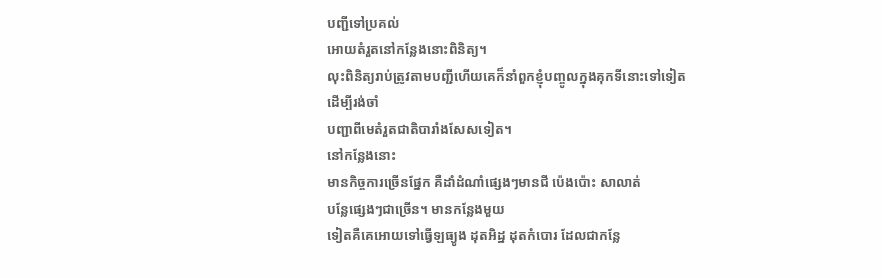បញ្ជីទៅប្រគល់
អោយតំរួតនៅកន្លែងនោះពិនិត្យ។
លុះពិនិត្យរាប់ត្រូវតាមបញ្ជីហើយគេក៏នាំពួកខ្ញុំបញ្ចូលក្នុងគុកទីនោះទៅទៀត
ដើម្បីរង់ចាំ
បញ្ជាពីមេតំរួតជាតិបារាំងសែសទៀត។
នៅកន្លែងនោះ
មានកិច្ចការច្រើនផ្នែក គឺដាំដំណាំផ្សេងៗមានជី ប៉េងប៉ោះ សាលាត់
បន្លែផ្សេងៗជាច្រើន។ មានកន្លែងមួយ
ទៀតគឺគេអោយទៅធ្វើឡធ្យូង ដុតអិដ្ឋ ដុតកំបោរ ដែលជាកន្លែ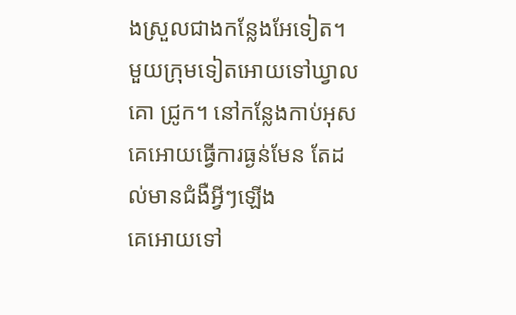ងស្រួលជាងកន្លែងអែទៀត។
មួយក្រុមទៀតអោយទៅឃ្វាល
គោ ជ្រូក។ នៅកន្លែងកាប់អុស គេអោយធ្វើការធ្ងន់មែន តែដល់មានជំងឺអ្វីៗឡើង
គេអោយទៅ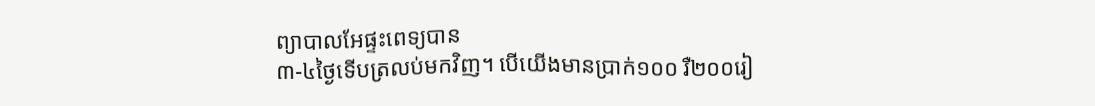ព្យាបាលអែផ្ទះពេទ្យបាន
៣-៤ថ្ងៃទើបត្រលប់មកវិញ។ បើយើងមានប្រាក់១០០ រឺ២០០រៀ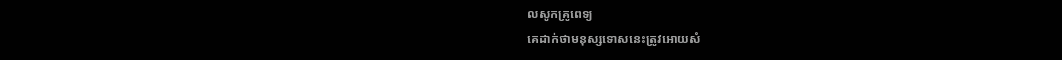លសូកគ្រូពេទ្យ
គេដាក់ថាមនុស្សទោសនេះត្រូវអោយសំ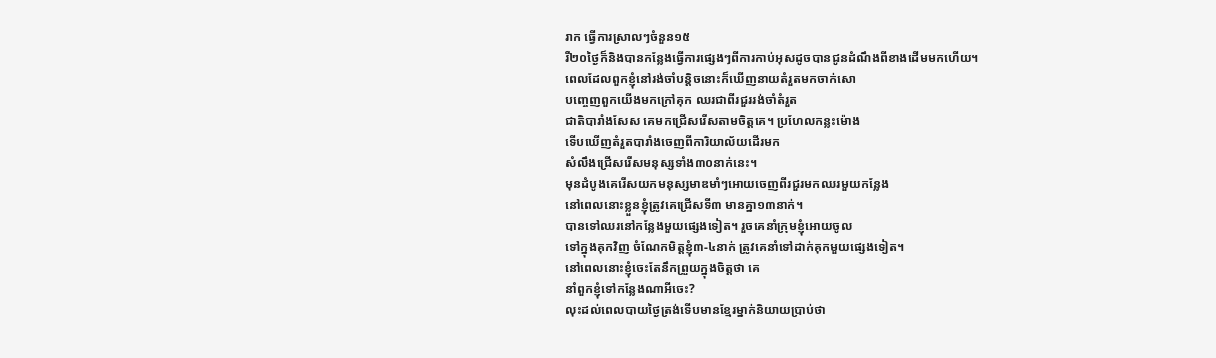រាក ធ្វើការស្រាលៗចំនួន១៥
រឺ២០ថ្ងៃក៏និងបានកន្លែងធ្វើការផ្សេងៗពីការកាប់អុសដូចបានជូនដំណឹងពីខាងដើមមកហើយ។
ពេលដែលពួកខ្ញុំនៅរង់ចាំបន្ដិចនោះក៏ឃើញនាយតំរួតមកចាក់សោ
បញ្ចេញពួកយើងមកក្រៅគុក ឈរជាពីរជួររង់ចាំតំរួត
ជាតិបារាំងសែស គេមកជ្រើសរើសតាមចិត្ដគេ។ ប្រហែលកន្លះម៉ោង
ទើបឃើញតំរួតបារាំងចេញពីការិយាល័យដើរមក
សំលឹងជ្រើសរើសមនុស្សទាំង៣០នាក់នេះ។
មុនដំបូងគេរើសយកមនុស្សមាឌមាំៗអោយចេញពីរជួរមកឈរមួយកន្លែង
នៅពេលនោះខ្លួនខ្ញុំត្រូវគេជ្រើសទី៣ មានគ្នា១៣នាក់។
បានទៅឈរនៅកន្លែងមួយផ្សេងទៀត។ រួចគេនាំក្រុមខ្ញុំអោយចូល
ទៅក្នុងគុកវិញ ចំណែកមិត្ដខ្ញុំ៣-៤នាក់ ត្រូវគេនាំទៅដាក់គុកមួយផ្សេងទៀត។
នៅពេលនោះខ្ញុំចេះតែនឹកព្រួយក្នុងចិត្ដថា គេ
នាំពួកខ្ញុំទៅកន្លែងណាអីចេះ?
លុះដល់ពេលបាយថ្ងៃត្រង់ទើបមានខ្មែរម្នាក់និយាយប្រាប់ថា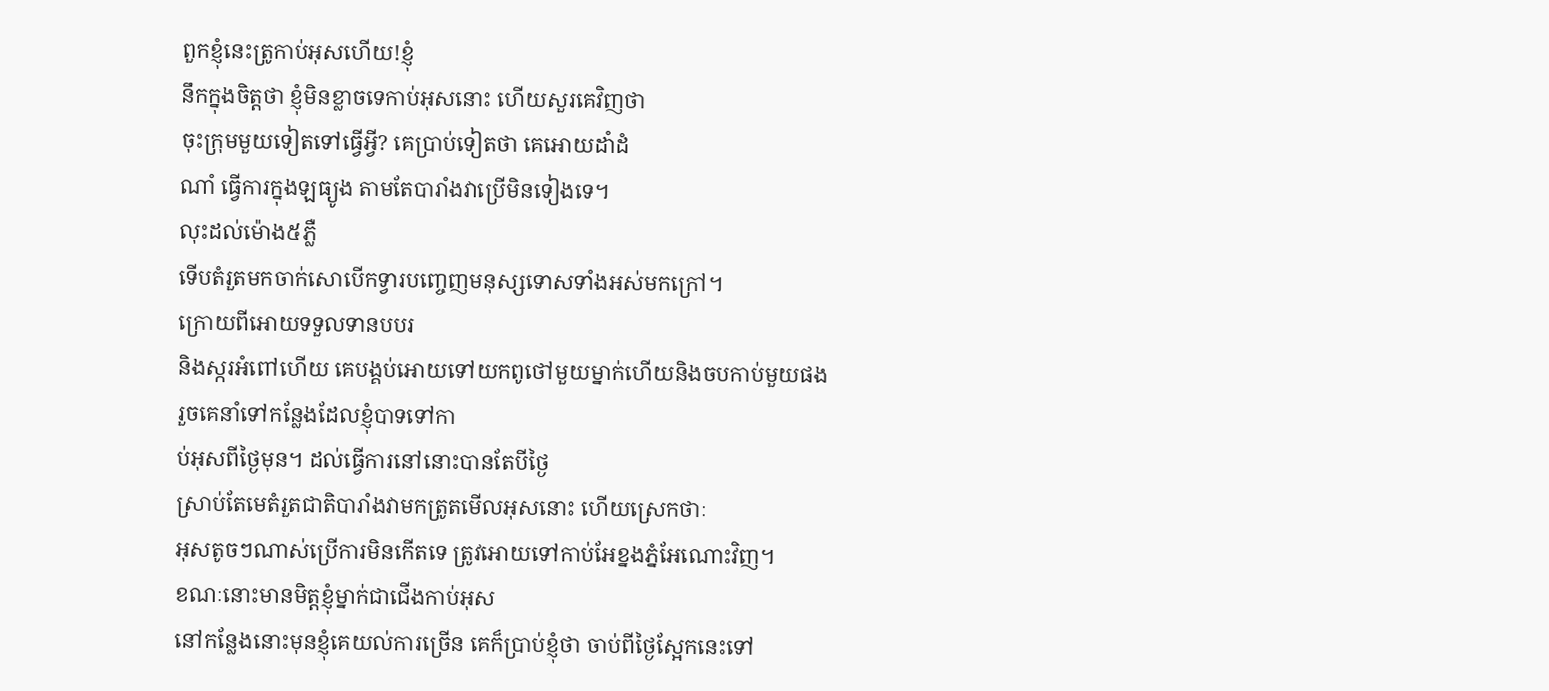ពួកខ្ញុំនេះត្រូកាប់អុសហើយ!ខ្ញុំ
នឹកក្នុងចិត្ដថា ខ្ញុំមិនខ្លាចទេកាប់អុសនោះ ហើយសួរគេវិញថា
ចុះក្រុមមួយទៀតទៅធ្វើអ្វី? គេបា្រប់ទៀតថា គេអោយដាំដំ
ណាំ ធ្វើការក្នុងឡធ្យូង តាមតែបារាំងវាប្រើមិនទៀងទេ។
លុះដល់ម៉ោង៥ភ្លឺ
ទើបតំរួតមកចាក់សោបើកទ្វារបញ្ចេញមនុស្សទោសទាំងអស់មកក្រៅ។
ក្រោយពីអោយទទួលទានបបរ
និងស្ករអំពៅហើយ គេបង្គប់អោយទៅយកពូថៅមួយម្នាក់ហើយនិងចបកាប់មួយផង
រួចគេនាំទៅកន្លែងដែលខ្ញុំបាទទៅកា
ប់អុសពីថ្ងៃមុន។ ដល់ធ្វើការនៅនោះបានតែបីថ្ងៃ
ស្រាប់តែមេតំរួតជាតិបារាំងវាមកត្រូតមើលអុសនោះ ហើយស្រេកថាៈ
អុសតូចៗណាស់ប្រើការមិនកើតទេ ត្រូវអោយទៅកាប់អែខ្នងភ្នំអែណោះវិញ។
ខណៈនោះមានមិត្ដខ្ញុំម្នាក់ជាជើងកាប់អុស
នៅកន្លែងនោះមុនខ្ញុំគេយល់ការច្រើន គេក៏ប្រាប់ខ្ញុំថា ចាប់ពីថ្ងៃស្អែកនេះទៅ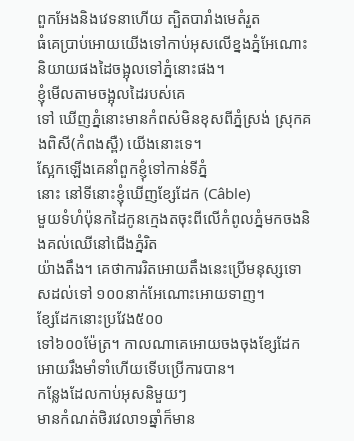ពួកអែងនិងវេទនាហើយ ត្បិតបារាំងមេតំរួត
ធំគេប្រាប់អោយយើងទៅកាប់អុសលើខ្នងភ្នំអែណោះ និយាយផងដៃចង្អុលទៅភ្នំនោះផង។
ខ្ញុំមើលតាមចង្អុលដៃរបស់គេ
ទៅ ឃើញភ្នំនោះមានកំពស់មិនខុសពីភ្នំស្រង់ ស្រុកគងពិសី(កំពងស្ពឺ) យើងនោះទេ។
ស្អែកឡើងគេនាំពួកខ្ញុំទៅកាន់ទីភ្នំ
នោះ នៅទីនោះខ្ញុំឃើញខ្សែដែក (Câble)
មួយទំហំប៉ុនកដៃកូនក្មេងតចុះពីលើកំពូលភ្នំមកចងនិងគល់ឈើនៅជើងភ្នំរិត
យ៉ាងតឹង។ គេថាការរិតអោយតឹងនេះប្រើមនុស្សទោសដល់ទៅ ១០០នាក់អែណោះអោយទាញ។
ខ្សែដែកនោះប្រវែង៥០០
ទៅ៦០០ម៉ែត្រ។ កាលណាគេអោយចងចុងខ្សែដែកអោយរឹងមាំទាំហើយទើបប្រើការបាន។
កន្លែងដែលកាប់អុសនិមួយៗ
មានកំណត់ថិរវេលា១ឆ្នាំក៏មាន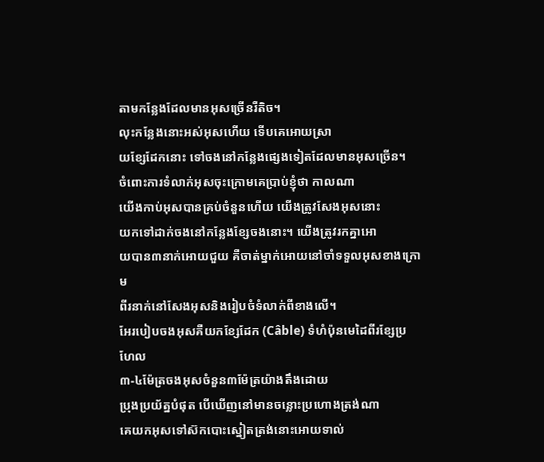តាមកន្លែងដែលមានអុសច្រើនរឺតិច។
លុះកន្លែងនោះអស់អុសហើយ ទើបគេអោយស្រា
យខ្សែដែកនោះ ទៅចងនៅកន្លែងផ្សេងទៀតដែលមានអុសច្រើន។
ចំពោះការទំលាក់អុសចុះក្រោមគេប្រាប់ខ្ញុំថា កាលណា
យើងកាប់អុសបានគ្រប់ចំនួនហើយ យើងត្រូវសែងអុសនោះ
យកទៅដាក់ចងនៅកន្លែងខ្សែចងនោះ។ យើងត្រូវរកគ្នាអោ
យបាន៣នាក់អោយជួយ គឺចាត់ម្នាក់អោយនៅចាំទទួលអុសខាងក្រោម
ពីរនាក់នៅសែងអុសនិងរៀបចំទំលាក់ពីខាងលើ។
អែរបៀបចងអុសគឺយកខ្សែដែក (Câble) ទំហំប៉ុនមេដៃពីរខ្សែប្រហែល
៣-៤ម៉ែត្រចងអុសចំនួន៣ម៉ែត្រយ៉ាងតឹងដោយ
ប្រុងប្រយ័ត្នបំផុត បើឃើញនៅមានចន្លោះប្រហោងត្រង់ណា
គេយកអុសទៅស៊កបោះស្នៀតត្រង់នោះអោយទាល់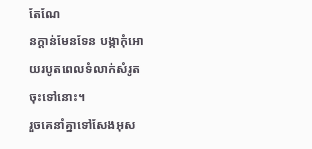តែណែ
នក្ដាន់មែនទែន បង្កាកុំអោយរបូតពេលទំលាក់សំរូតចុះទៅនោះ។
រួចគេនាំគ្នាទៅសែងអុស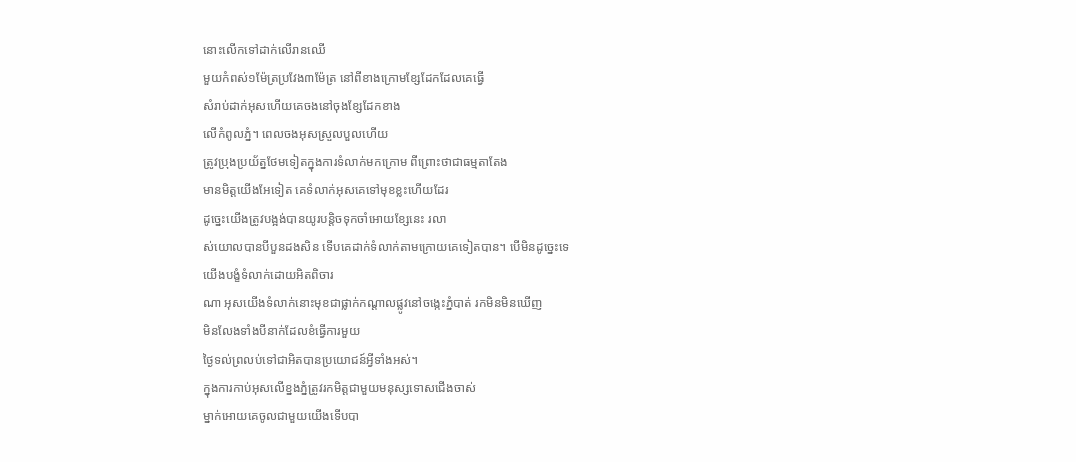នោះលើកទៅដាក់លើរានឈើ
មួយកំពស់១ម៉ែត្រប្រវែង៣ម៉ែត្រ នៅពីខាងក្រោមខ្សែដែកដែលគេធ្វើ
សំរាប់ដាក់អុសហើយគេចងនៅចុងខ្សែដែកខាង
លើកំពូលភ្នំ។ ពេលចងអុសស្រួលបួលហើយ
ត្រូវប្រុងប្រយ័ត្នថែមទៀតក្នុងការទំលាក់មកក្រោម ពីព្រោះថាជាធម្មតាតែង
មានមិត្ដយើងអែទៀត គេទំលាក់អុសគេទៅមុខខ្លះហើយដែរ
ដូច្នេះយើងត្រូវបង្អង់បានយូរបន្ដិចទុកចាំអោយខ្សែនេះ រលា
ស់យោលបានបីបួនដងសិន ទើបគេដាក់ទំលាក់តាមក្រោយគេទៀតបាន។ បើមិនដូច្នេះទេ
យើងបង្ខំទំលាក់ដោយអិតពិចារ
ណា អុសយើងទំលាក់នោះមុខជាផ្លាក់កណ្ដាលផ្លូវនៅចង្កេះភ្នំបាត់ រកមិនមិនឃើញ
មិនលែងទាំងបីនាក់ដែលខំធ្វើការមួយ
ថ្ងៃទល់ព្រលប់ទៅជាអិតបានប្រយោជន៍អ្វីទាំងអស់។
ក្នុងការកាប់អុសលើខ្នងភ្នំត្រូវរកមិត្ដជាមួយមនុស្សទោសជើងចាស់
ម្នាក់អោយគេចូលជាមួយយើងទើបបា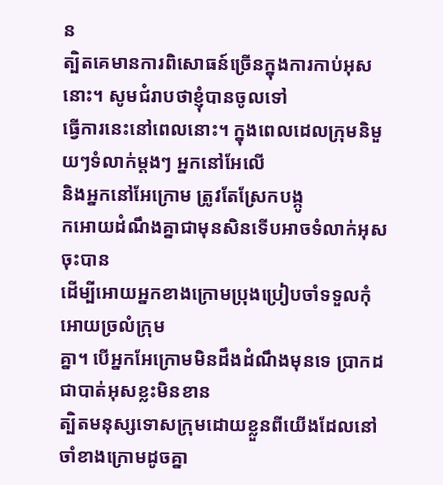ន
ត្បិតគេមានការពិសោធន៍ច្រើនក្នុងការកាប់អុសនោះ។ សូមជំរាបថាខ្ញុំបានចូលទៅ
ធ្វើការនេះនៅពេលនោះ។ ក្នុងពេលដេលក្រុមនិមួយៗទំលាក់ម្ដងៗ អ្នកនៅអែលើ
និងអ្នកនៅអែក្រោម ត្រូវតែស្រែកបង្កូ
កអោយដំណឹងគ្នាជាមុនសិនទើបអាចទំលាក់អុសចុះបាន
ដើម្បីអោយអ្នកខាងក្រោមប្រុងប្រៀបចាំទទួលកុំអោយច្រលំក្រុម
គ្នា។ បើអ្នកអែក្រោមមិនដឹងដំណឹងមុនទេ ប្រាកដជាបាត់អុសខ្លះមិនខាន
ត្បិតមនុស្សទោសក្រុមដោយខ្លួនពីយើងដែលនៅ
ចាំខាងក្រោមដូចគ្នា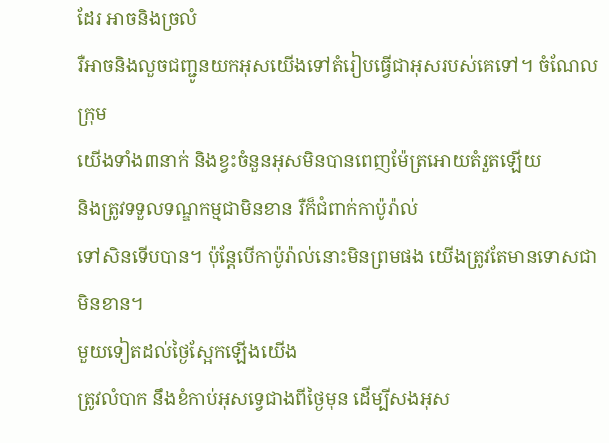ដែរ អាចនិងច្រលំ
រឺអាចនិងលួចជញ្ជូនយកអុសយើងទៅតំរៀបធ្វើជាអុសរបស់គេទៅ។ ចំណែលក្រុម
យើងទាំង៣នាក់ និងខ្វះចំនួនអុសមិនបានពេញម៉ែត្រអោយតំរួតឡើយ
និងត្រូវទទួលទណ្ឌកម្មជាមិនខាន រឺក៏ជំពាក់កាប៉ូរ៉ាល់
ទៅសិនទើបបាន។ ប៉ុន្ដែបើកាប៉ូរ៉ាល់នោះមិនព្រមផង យើងត្រូវតែមានទោសជាមិនខាន។
មួយទៀតដល់ថ្ងៃស្អែកឡើងយើង
ត្រូវលំបាក នឹងខំកាប់អុសទ្វេជាងពីថ្ងៃមុន ដើម្បីសងអុស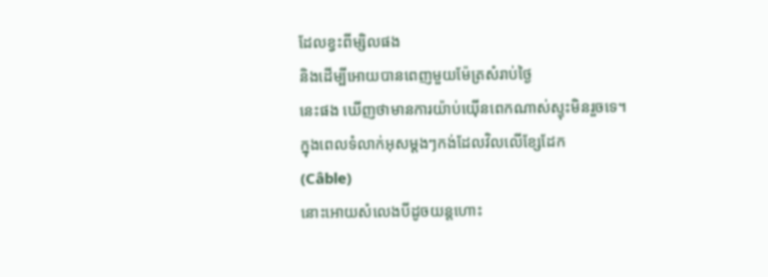ដែលខ្វះពីម្សិលផង
និងដើម្បីអោយបានពេញមួយម៉ែត្រសំរាប់ថ្ងៃ
នេះផង ឃើញថាមានការយ៉ាប់យ៉ើនពេកណាស់ស្ទុះមិនរួចទេ។
ក្នុងពេលទំលាក់អុសម្ដងៗកង់ដែលវិលលើខ្សែដែក
(Câble)
នោះអោយសំលេងបីដូចយន្ដហោះ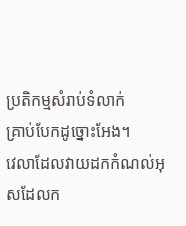ប្រតិកម្មសំរាប់ទំលាក់
គ្រាប់បែកដូច្នោះអែង។
វេលាដែលវាយដកកំណល់អុសដែលក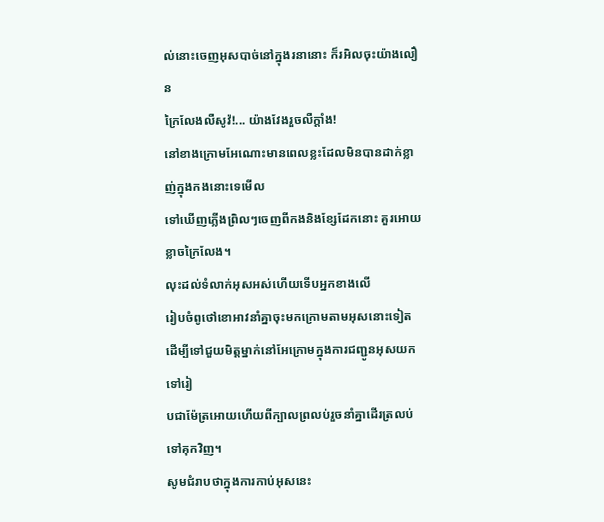ល់នោះចេញអុសបាច់នៅក្នុងរនានោះ ក៏រអិលចុះយ៉ាងលឿន
ក្រៃលែងលឺសូវ៉!... យ៉ាងវែងរួចលឺក្ដាំង!
នៅខាងក្រោមអែណោះមានពេលខ្លះដែលមិនបានដាក់ខ្លាញ់ក្នុងកងនោះទេមើល
ទៅឃើញភ្លើងព្រិលៗចេញពីកងនិងខ្សែដែកនោះ គួរអោយខ្លាចក្រៃលែង។
លុះដល់ទំលាក់អុសអស់ហើយទើបអ្នកខាងលើ
រៀបចំពូថៅខោអាវនាំគ្នាចុះមកក្រោមតាមអុសនោះទៀត
ដើម្បីទៅជួយមិត្ដម្នាក់នៅអែក្រោមក្នុងការជញ្ជូនអុសយកទៅរៀ
បជាម៉ែត្រអោយហើយពីក្បាលព្រលប់រួចនាំគ្នាដើរត្រលប់ទៅគុកវិញ។
សូមជំរាបថាក្នុងការកាប់អុសនេះ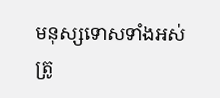មនុស្សទោសទាំងអស់ត្រូ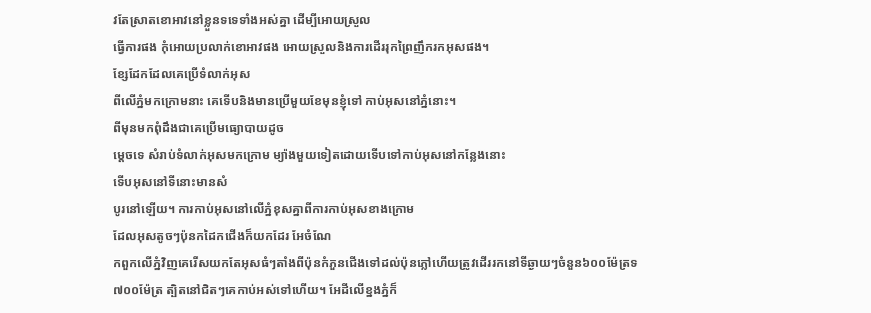វតែស្រាតខោអាវនៅខ្លួនទទេទាំងអស់គ្នា ដើម្បីអោយស្រួល
ធ្វើការផង កុំអោយប្រលាក់ខោអាវផង អោយស្រួលនិងការដើររុកព្រៃញឹករកអុសផង។
ខ្សែដែកដែលគេប្រើទំលាក់អុស
ពីលើភ្នំមកក្រោមនាះ គេទើបនិងមានប្រើមួយខែមុនខ្ញុំទៅ កាប់អុសនៅភ្នំនោះ។
ពីមុនមកពុំដឹងជាគេប្រើមធ្យោបាយដូច
ម្ដេចទេ សំរាប់ទំលាក់អុសមកក្រោម ម្យ៉ាងមួយទៀតដោយទើបទៅកាប់អុសនៅកន្លែងនោះ
ទើបអុសនៅទីនោះមានសំ
បូរនៅឡើយ។ ការកាប់អុសនៅលើភ្នំខុសគ្នាពីការកាប់អុសខាងក្រោម
ដែលអុសតូចៗប៉ុនកដៃកជើងក៏យកដែរ អែចំណែ
កពួកលើភ្នំវិញគេរើសយកតែអុសធំៗតាំងពីប៉ុនកំភួនជើងទៅដល់ប៉ុនភ្លៅហើយត្រូវដើររកនៅទីឆ្ងាយៗចំនួន៦០០ម៉ែត្រទ
៧០០ម៉ែត្រ ត្បិតនៅជិតៗគេកាប់អស់ទៅហើយ។ អែដីលើខ្នងភ្នំក៏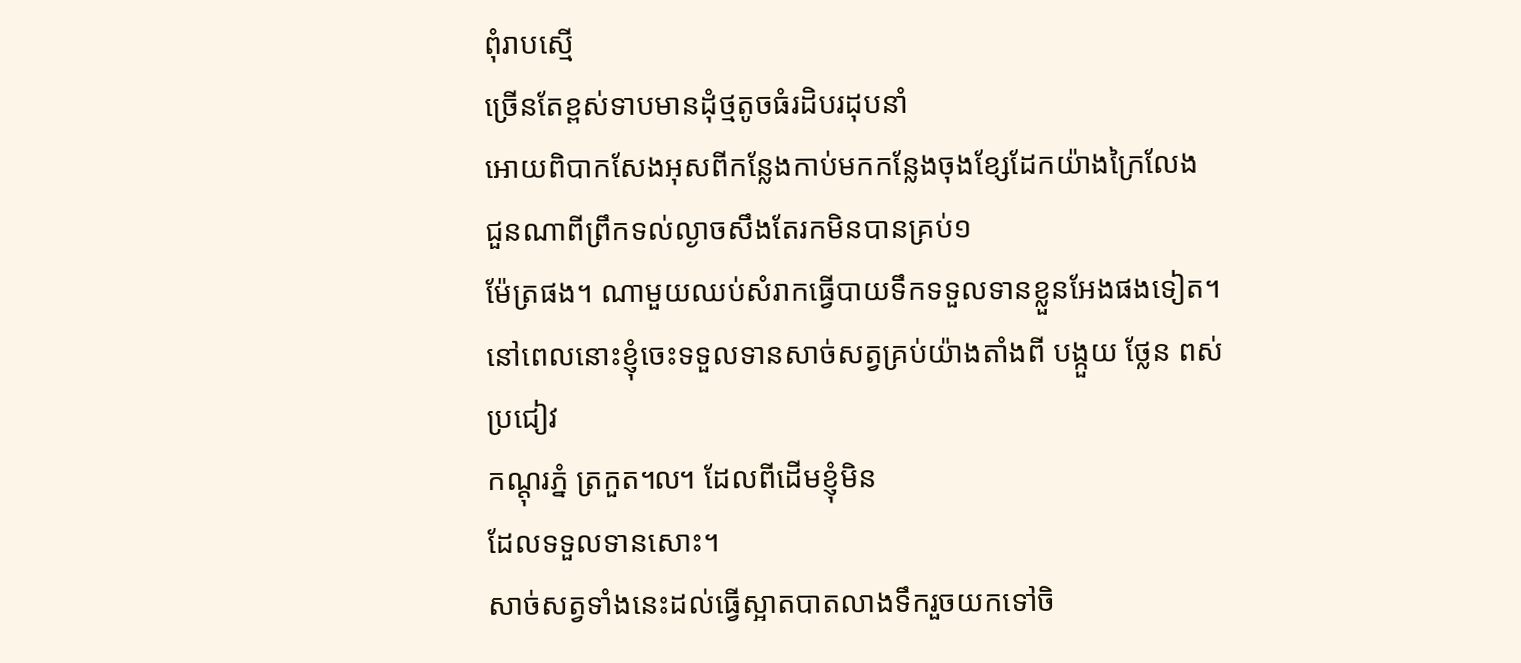ពុំរាបស្មើ
ច្រើនតែខ្ពស់ទាបមានដុំថ្មតូចធំរដិបរដុបនាំ
អោយពិបាកសែងអុសពីកន្លែងកាប់មកកន្លែងចុងខ្សែដែកយ៉ាងក្រៃលែង
ជួនណាពីព្រឹកទល់ល្ងាចសឹងតែរកមិនបានគ្រប់១
ម៉ែត្រផង។ ណាមួយឈប់សំរាកធ្វើបាយទឹកទទួលទានខ្លួនអែងផងទៀត។
នៅពេលនោះខ្ញុំចេះទទួលទានសាច់សត្វគ្រប់យ៉ាងតាំងពី បង្កួយ ថ្លែន ពស់ ប្រជៀវ
កណ្ដុរភ្នំ ត្រកួត៘ ដែលពីដើមខ្ញុំមិន
ដែលទទួលទានសោះ។
សាច់សត្វទាំងនេះដល់ធ្វើស្អាតបាតលាងទឹករួចយកទៅចិ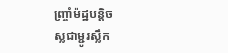ញ្ច្រាំម៉ដ្ឋបន្ដិច
ស្លជាម្ជូរស្លឹក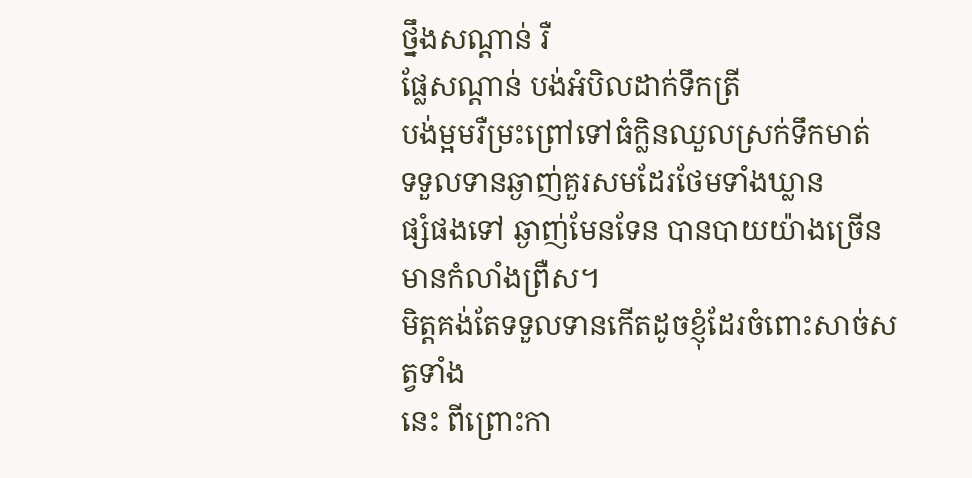ថ្នឹងសណ្ដាន់ រឺ
ផ្លែសណ្ដាន់ បង់អំបិលដាក់ទឹកត្រី
បង់ម្អមរឺម្រះព្រៅទៅធំក្លិនឈួលស្រក់ទឹកមាត់
ទទួលទានឆ្ងាញ់គួរសមដែរថែមទាំងឃ្លាន
ផ្សំផងទៅ ឆ្ងាញ់មែនទែន បានបាយយ៉ាងច្រើនមានកំលាំងព្រឺស។
មិត្ដគង់តែទទួលទានកើតដូចខ្ញុំដែរចំពោះសាច់សត្វទាំង
នេះ ពីព្រោះកា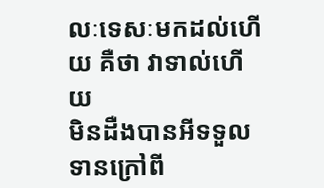លៈទេសៈមកដល់ហើយ គឺថា វាទាល់ហើយ
មិនដឺងបានអីទទួលទានក្រៅពី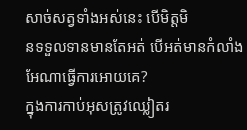សាច់សត្វទាំងអស់នេះ បើមិត្ដមិ
នទទួលទានមានតែអត់ បើអត់មានកំលាំងអែណាធ្វើការអោយគេ?
ក្នុងការកាប់អុសត្រូវឈ្លៀតរ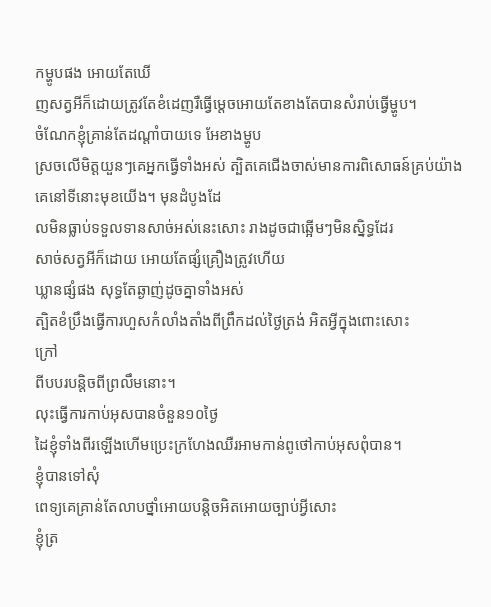កម្ហូបផង អោយតែឃើ
ញសត្វអីក៏ដោយត្រូវតែខំដេញរឺធ្វើម្ដេចអោយតែខាងតែបានសំរាប់ធ្វើម្ហូប។
ចំណែកខ្ញុំគ្រាន់តែដណ្ដាំបាយទេ អែខាងម្ហូប
ស្រចលើមិត្ដយួនៗគេអ្នកធ្វើទាំងអស់ ត្បិតគេជើងចាស់មានការពិសោធន៍គ្រប់យ៉ាង
គេនៅទីនោះមុខយើង។ មុនដំបូងដែ
លមិនធ្លាប់ទទួលទានសាច់អស់នេះសោះ រាងដូចជាឆ្អើមៗមិនស្និទ្ធដែរ
សាច់សត្វអីក៏ដោយ អោយតែផ្សំគ្រឿងត្រូវហើយ
ឃ្លានផ្សំផង សុទ្ធតែឆ្ងាញ់ដូចគ្នាទាំងអស់
ត្បិតខំប្រឹងធ្វើការហួសកំលាំងតាំងពីព្រឹកដល់ថ្ងៃត្រង់ អិតអ្វីក្នុងពោះសោះ
ក្រៅ
ពីបបរបន្ដិចពីព្រលឹមនោះ។
លុះធ្វើការកាប់អុសបានចំនួន១០ថ្ងៃ
ដៃខ្ញុំទាំងពីរឡើងហើមប្រេះក្រហែងឈឺរអាមកាន់ពូថៅកាប់អុសពុំបាន។
ខ្ញុំបានទៅសុំ
ពេទ្យគេគ្រាន់តែលាបថ្នាំអោយបន្ដិចអិតអោយច្បាប់អ្វីសោះ
ខ្ញុំត្រ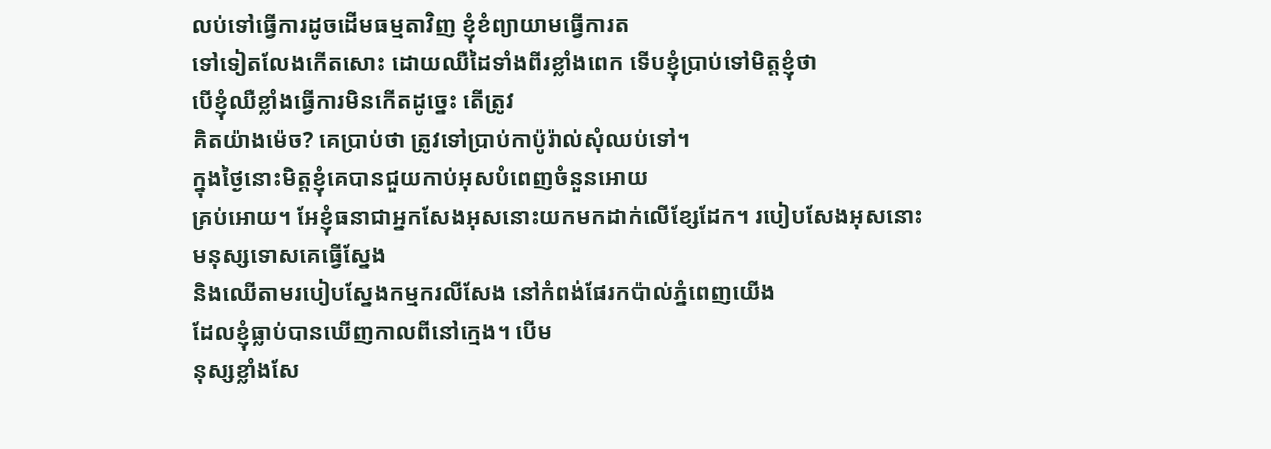លប់ទៅធ្វើការដូចដើមធម្មតាវិញ ខ្ញុំខំព្យាយាមធ្វើការត
ទៅទៀតលែងកើតសោះ ដោយឈឺដៃទាំងពីរខ្លាំងពេក ទើបខ្ញុំប្រាប់ទៅមិត្ដខ្ញុំថា
បើខ្ញុំឈឺខ្លាំងធ្វើការមិនកើតដូច្នេះ តើត្រូវ
គិតយ៉ាងម៉េច? គេប្រាប់ថា ត្រូវទៅប្រាប់កាប៉ូរ៉ាល់សុំឈប់ទៅ។
ក្នុងថ្ងៃនោះមិត្ដខ្ញុំគេបានជួយកាប់អុសបំពេញចំនួនអោយ
គ្រប់អោយ។ អែខ្ញុំធនាជាអ្នកសែងអុសនោះយកមកដាក់លើខ្សែដែក។ របៀបសែងអុសនោះ
មនុស្សទោសគេធ្វើស្នែង
និងឈើតាមរបៀបស្នែងកម្មករលីសែង នៅកំពង់ផែរកប៉ាល់ភ្នំពេញយើង
ដែលខ្ញុំធ្លាប់បានឃើញកាលពីនៅក្មេង។ បើម
នុស្សខ្លាំងសែ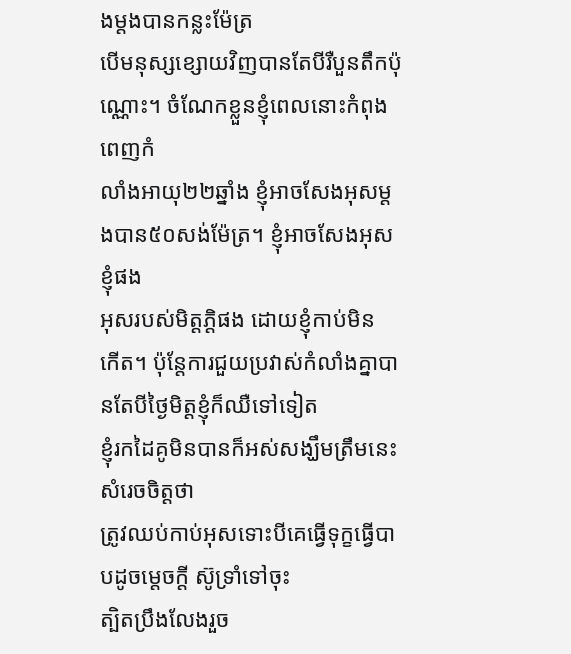ងម្ដងបានកន្លះម៉ែត្រ
បើមនុស្សខ្សោយវិញបានតែបីរឺបួនតឹកប៉ុណ្ណោះ។ ចំណែកខ្លួនខ្ញុំពេលនោះកំពុងពេញកំ
លាំងអាយុ២២ឆ្នាំង ខ្ញុំអាចសែងអុសម្ដងបាន៥០សង់ម៉ែត្រ។ ខ្ញុំអាចសែងអុសខ្ញុំផង
អុសរបស់មិត្ដភ្ដិផង ដោយខ្ញុំកាប់មិន
កើត។ ប៉ុន្ដែការជួយប្រវាស់កំលាំងគ្នាបានតែបីថ្ងៃមិត្ដខ្ញុំក៏ឈឺទៅទៀត
ខ្ញុំរកដៃគូមិនបានក៏អស់សង្ឃឹមត្រឹមនេះ សំរេចចិត្ដថា
ត្រូវឈប់កាប់អុសទោះបីគេធ្វើទុក្ខធ្វើបាបដូចម្ដេចក្ដី ស៊ូទ្រាំទៅចុះ
ត្បិតប្រឹងលែងរួច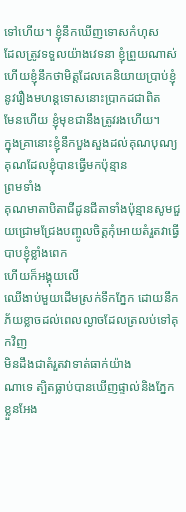ទៅហើយ។ ខ្ញុំនឹកឃើញទោសកំហុស
ដែលត្រូវទទួលយ៉ាងវេទនា ខ្ញុំព្រួយណាស់
ហើយខ្ញុំនឹកថាមិត្ដដែលគេនិយាយប្រាប់ខ្ញុំនូវរឿងមហន្ដទោសនោះប្រាកដជាពិត
មែនហើយ ខ្ញុំមុខជានឹងត្រូវរងហើយ។
ក្នុងគ្រានោះខ្ញុំនឹកបួងសួងដល់គុណបុណ្យគុណដែលខ្ញុំបានធ្វើមកប៉ុន្មាន
ព្រមទាំង
គុណមាតាបិតាជីដូនជីតាទាំងប៉ុន្មានសូមជួយជ្រោមជ្រែងបញ្ចូលចិត្ដកុំអោយតំរួតវាធ្វើបាបខ្ញុំខ្លាំងពេក
ហើយក៏អង្គុយលើ
ឈើងាប់មួយដើមស្រក់ទឹកភ្នែក ដោយនឹកភ័យខ្លាចដល់ពេលល្ងាចដែលត្រលប់ទៅគុកវិញ
មិនដឹងជាតំរួតវាទាត់ធាក់យ៉ាង
ណាទេ ត្បិតធ្លាប់បានឃើញផ្ទាល់និងភ្នែកខ្លួនអែង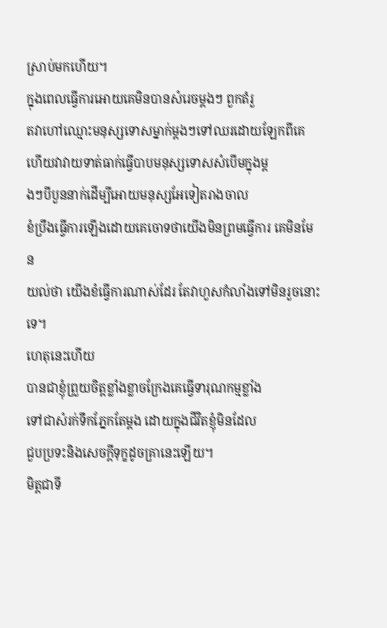ស្រាប់មកហើយ។
ក្នុងពេលធ្វើការអោយគេមិនបានសំរេចម្ដងៗ ពួកតំរួ
តវាហៅឈ្មោះមនុស្សទោសម្នាក់ម្ដងៗទៅឈរដោយឡែកពីគេ
ហើយវាវាយទាត់ធាក់ធ្វើបាបមនុស្សទោសសំបើមក្នុងម្ដ
ងៗបីបួននាក់ដើម្បីអោយមនុស្សអែទៀតរាងចាល
ខំប្រឹងធ្វើការឡើងដោយគេចោទថាយើងមិនព្រមធ្វើការ គេមិនមែន
យល់ថា យើងខំធ្វើការណាស់ដែរ តែវាហួសកំលាំងទៅមិនរួចនោះទេ។
ហេតុនេះហើយ
បានជាខ្ញុំព្រួយចិត្ដខ្លាំងខ្លាចក្រែងគេធ្វើទារុណកម្មខ្លាំង
ទៅជាសំរក់ទឹកភ្នែកតែម្ដង ដោយក្នុងជីវិតខ្ញុំមិនដែល
ជួបប្រទះនិងសេចក្ដីទុក្ខដូចគ្រានេះឡើយ។
មិត្ដជាទី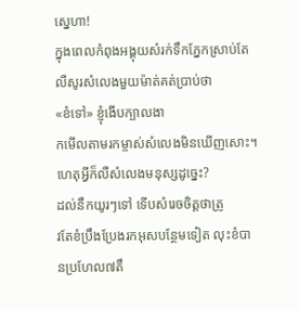ស្នេហា!
ក្នុងពេលកំពុងអង្គុយសំរក់ទឹកភ្នែកស្រាប់តែលឺសូរសំលេងមួយម៉ាត់គត់ប្រាប់ថា
«ខំទៅ» ខ្ញុំងើបក្បាលងា
កមើលតាមរកម្ចាស់សំលេងមិនឃើញសោះ។ ហេតុអ្វីក៏លឺសំលេងមនុស្សដូច្នេះ?
ដល់នឹកយូរៗទៅ ទើបសំរេចចិត្ដថាត្រូ
វតែខំប្រឹងប្រែងរកអុសបន្ថែមទៀត លុះខំបានប្រហែល៧តឹ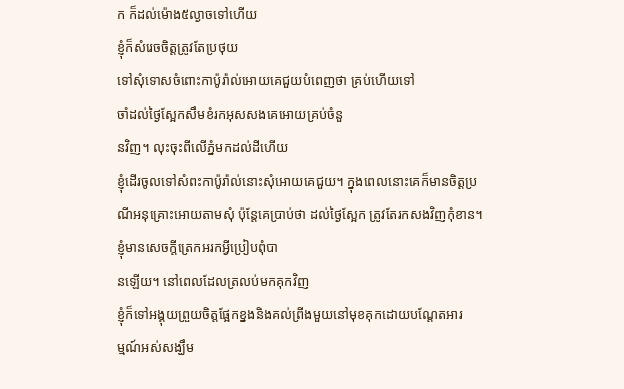ក ក៏ដល់ម៉ោង៥ល្ងាចទៅហើយ
ខ្ញុំក៏សំរេចចិត្ដត្រូវតែប្រថុយ
ទៅសុំទោសចំពោះកាប៉ូរ៉ាល់អោយគេជួយបំពេញថា គ្រប់ហើយទៅ
ចាំដល់ថ្ងៃស្អែកសឹមខំរកអុសសងគេអោយគ្រប់ចំនួ
នវិញ។ លុះចុះពីលើភ្នំមកដល់ដីហើយ
ខ្ញុំដើរចូលទៅសំពះកាប៉ូរ៉ាល់នោះសុំអោយគេជួយ។ ក្នុងពេលនោះគេក៏មានចិត្ដប្រ
ណីអនុគ្រោះអោយតាមសុំ ប៉ុន្ដែគេប្រាប់ថា ដល់ថ្ងៃស្អែក ត្រូវតែរកសងវិញកុំខាន។
ខ្ញុំមានសេចក្ដីត្រេកអរកអ្វីប្រៀបពុំបា
នឡើយ។ នៅពេលដែលត្រលប់មកគុកវិញ
ខ្ញុំក៏ទៅអង្គុយព្រួយចិត្ដផ្អែកខ្នងនិងគល់ព្រីងមួយនៅមុខគុកដោយបណ្ដែតអារ
ម្មណ៍អស់សង្ឃឹម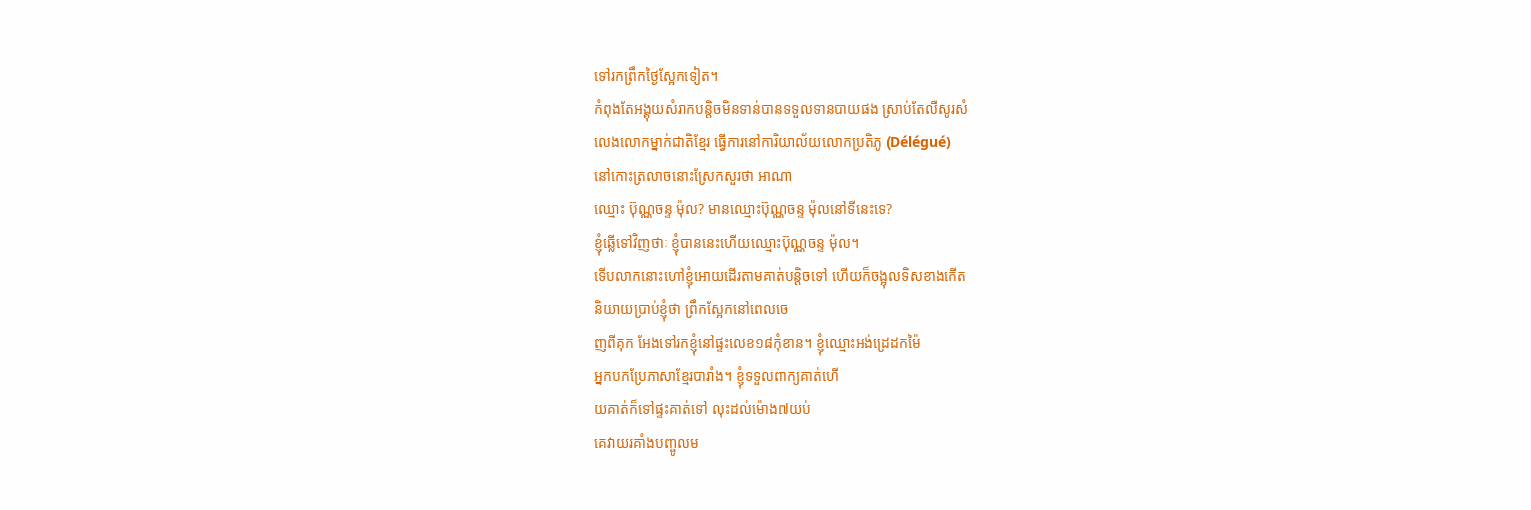ទៅរកព្រឹកថ្ងៃស្អែកទៀត។
កំពុងតែអង្គុយសំរាកបន្ដិចមិនទាន់បានទទួលទានបាយផង ស្រាប់តែលឺសូរសំ
លេងលោកម្នាក់ជាតិខ្មែរ ធ្វើការនៅការិយាល័យលោកប្រតិភូ (Délégué)
នៅកោះត្រលាចនោះស្រែកសួរថា អាណា
ឈ្មោះ ប៊ុណ្ណចន្ទ ម៉ុល? មានឈ្មោះប៊ុណ្ណចន្ទ ម៉ុលនៅទីនេះទេ?
ខ្ញុំឆ្លើទៅវិញថាៈ ខ្ញុំបាននេះហើយឈ្មោះប៊ុណ្ណចន្ទ ម៉ុល។
ទើបលាកនោះហៅខ្ញុំអោយដើរតាមគាត់បន្ដិចទៅ ហើយក៏ចង្អុលទិសខាងកើត
និយាយប្រាប់ខ្ញុំថា ព្រឹកស្អែកនៅពេលចេ
ញពីគុក អែងទៅរកខ្ញុំនៅផ្ទះលេខ១៨កុំខាន។ ខ្ញុំឈ្មោះអង់ដ្រេដកម៉ៃ
អ្នកបកប្រែភាសាខ្មែរបារាំង។ ខ្ញុំទទួលពាក្យគាត់ហើ
យគាត់ក៏ទៅផ្ទះគាត់ទៅ លុះដល់ម៉ោង៧យប់
គេវាយរគាំងបញ្ចូលម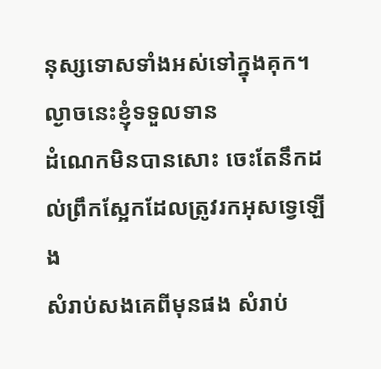នុស្សទោសទាំងអស់ទៅក្នុងគុក។ ល្ងាចនេះខ្ញុំទទួលទាន
ដំណេកមិនបានសោះ ចេះតែនឹកដល់ព្រឹកស្អែកដែលត្រូវរកអុសទ្វេឡើង
សំរាប់សងគេពីមុនផង សំរាប់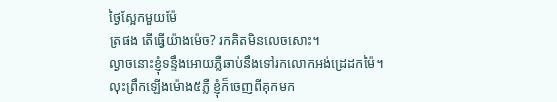ថ្ងៃស្អែកមួយម៉ែ
ត្រផង តើធ្វើយ៉ាងម៉េច? រកគិតមិនលេចសោះ។
ល្ងាចនោះខ្ញុំទន្ទឹងអោយភ្លឺឆាប់នឹងទៅរកលោកអង់ដ្រេដកម៉ៃ។
លុះព្រឹកឡើងម៉ោង៥ភ្លឺ ខ្ញុំក៏ចេញពីគុកមក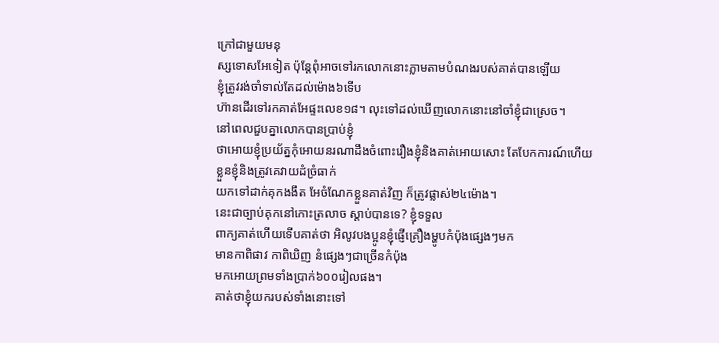ក្រៅជាមួយមនុ
ស្សទោសអែទៀត ប៉ុន្ដែពុំអាចទៅរកលោកនោះភ្លាមតាមបំណងរបស់គាត់បានឡើយ
ខ្ញុំត្រូវរង់ចាំទាល់តែដល់ម៉ោង៦ទើប
ហ៊ានដើរទៅរកគាត់អែផ្ទះលេខ១៨។ លុះទៅដល់ឃើញលោកនោះនៅចាំខ្ញុំជាស្រេច។
នៅពេលជួបគ្នាលោកបានប្រាប់ខ្ញុំ
ថាអោយខ្ញុំប្រយ័ត្នកុំអោយនរណាដឹងចំពោះរឿងខ្ញុំនិងគាត់អោយសោះ តែបែកការណ៍ហើយ
ខ្លួនខ្ញុំនិងត្រូវគេវាយដំច្រំធាក់
យកទៅដាក់គុកងងឹត អែចំណែកខ្លួនគាត់វិញ ក៏ត្រូវផ្លាស់២៤ម៉ោង។
នេះជាច្បាប់គុកនៅកោះត្រលាច ស្ដាប់បានទេ? ខ្ញុំទទួល
ពាក្យគាត់ហើយទើបគាត់ថា អិលូវបងប្អូនខ្ញុំផ្ញើគ្រឿងម្ហូបកំប៉ុងផ្សេងៗមក
មានកាពិផាវ កាពិឃិញ នំផ្សេងៗជាច្រើនកំប៉ុង
មកអោយព្រមទាំងប្រាក់៦០០រៀលផង។
គាត់ថាខ្ញុំយករបស់ទាំងនោះទៅ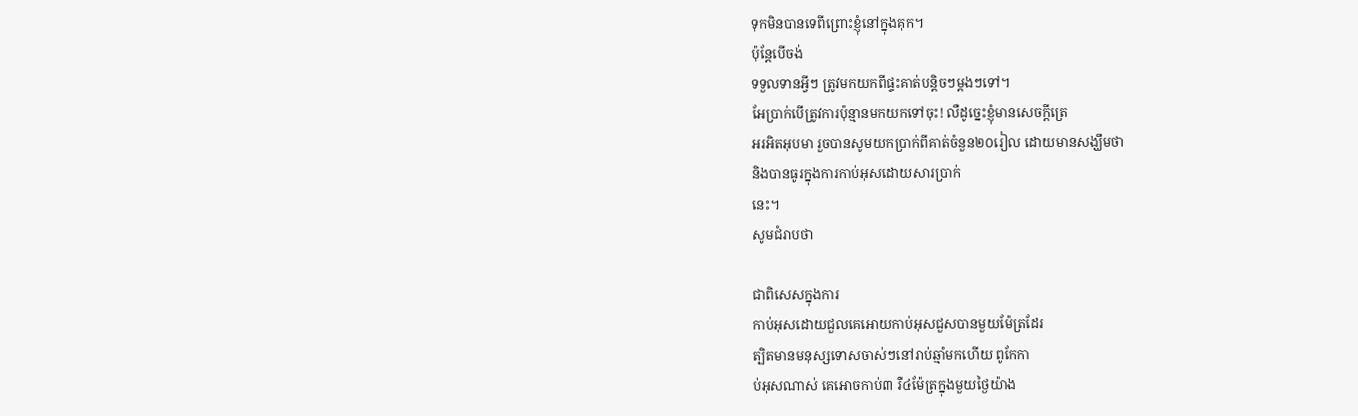ទុកមិនបានទេពីព្រោះខ្ញុំនៅក្នុងគុក។
ប៉ុន្ដែបើចង់
ទទួលទានអ្វីៗ ត្រូវមកយកពីផ្ទះគាត់បន្ដិចៗម្ដងៗទៅ។
អែប្រាក់បើត្រូវការប៉ុន្មានមកយកទៅចុះ! លឺដូច្នេះខ្ញុំមានសេចក្ដីត្រេ
អរអិតអុបមា រួចបានសូមយកប្រាក់ពីគាត់ចំនួន២០រៀល ដោយមានសង្ឃឹមថា
និងបានធូរក្នុងការកាប់អុសដោយសារប្រាក់
នេះ។
សូមជំរាបថា

ជាពិសេសក្នុងការ
កាប់អុសដោយជួលគេអោយកាប់អុសជួសបានមួយម៉ែត្រដែរ
ត្បិតមានមនុស្សទោសចាស់ៗនៅរាប់ឆ្មាំមកហើយ ពូកែកា
ប់អុសណាស់ គេអោចកាប់៣ រឺ៤ម៉ែត្រក្នុងមួយថ្ងៃយ៉ាង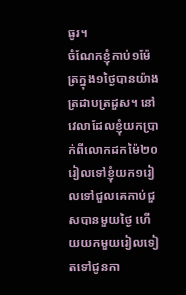ធូរ។
ចំណែកខ្ញុំកាប់១ម៉ែត្រក្នុង១ថ្ងៃបានយ៉ាងត្រដាបត្រដួស។ នៅ
វេលាដែលខ្ញុំយកប្រាក់ពីលោកដកម៉ៃ២០
រៀលទៅខ្ញុំយក១រៀលទៅជួលគេកាប់ជួសបានមួយថ្ងៃ ហើយយកមួយរៀលទៀ
តទៅជូនកា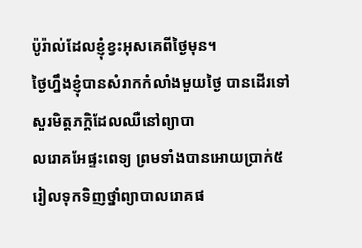ប៉ូរ៉ាល់ដែលខ្ញុំខ្វះអុសគេពីថ្ងៃមុន។
ថ្ងៃហ្នឹងខ្ញុំបានសំរាកកំលាំងមួយថ្ងៃ បានដើរទៅសួរមិត្ដភក្ដិដែលឈឺនៅព្យាបា
លរោគអែផ្ទះពេទ្យ ព្រមទាំងបានអោយប្រាក់៥រៀលទុកទិញថ្នាំព្យាបាលរោគផ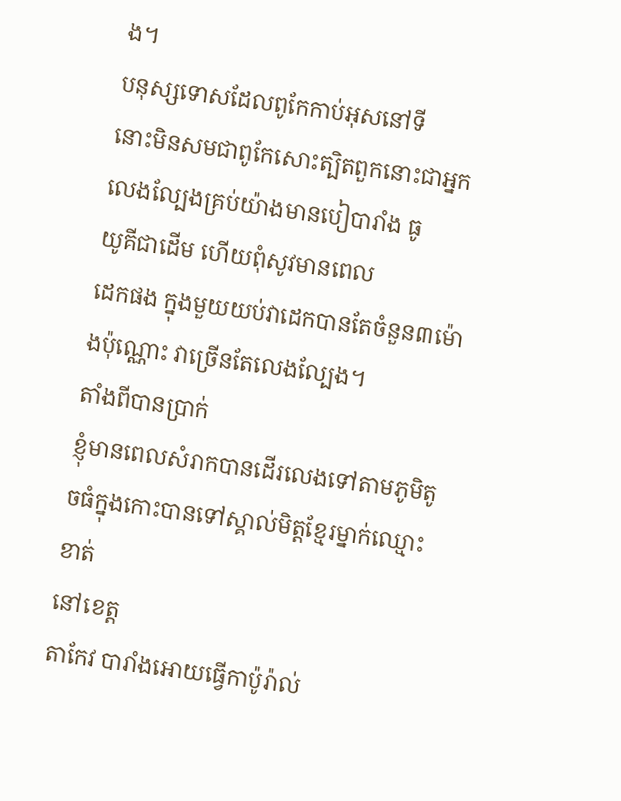ង។
បនុស្សទោសដែលពូកែកាប់អុសនៅទី
នោះមិនសមជាពូកែសោះត្បិតពួកនោះជាអ្នកលេងល្បែងគ្រប់យ៉ាងមានបៀបារាំង ធូ
យូគីជាដើម ហើយពុំសូវមានពេល
ដេកផង ក្នុងមួយយប់វាដេកបានតែចំនួន៣ម៉ោងប៉ុណ្ណោះ វាច្រើនតែលេងល្បែង។
តាំងពីបានប្រាក់
ខ្ញុំមានពេលសំរាកបានដើរលេងទៅតាមភូមិតូចធំក្នុងកោះបានទៅស្គាល់មិត្ដខ្មែរម្នាក់ឈ្មោះខាត់
នៅខេត្ដ
តាកែវ បារាំងអោយធ្វើកាប៉ូរ៉ាល់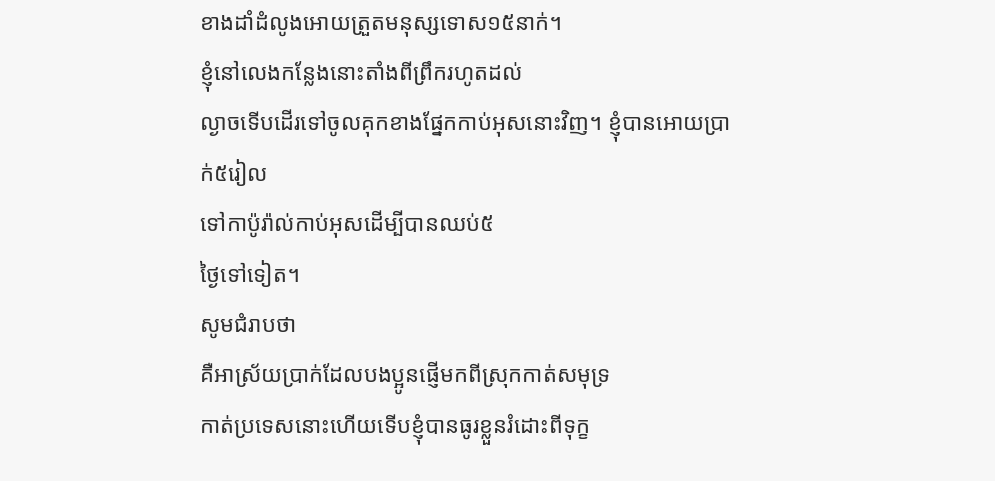ខាងដាំដំលូងអោយត្រួតមនុស្សទោស១៥នាក់។
ខ្ញុំនៅលេងកន្លែងនោះតាំងពីព្រឹករហូតដល់
ល្ងាចទើបដើរទៅចូលគុកខាងផ្នែកកាប់អុសនោះវិញ។ ខ្ញុំបានអោយប្រាក់៥រៀល
ទៅកាប៉ូរ៉ាល់កាប់អុសដើម្បីបានឈប់៥
ថ្ងៃទៅទៀត។
សូមជំរាបថា
គឺអាស្រ័យប្រាក់ដែលបងប្អូនផ្ញើមកពីស្រុកកាត់សមុទ្រ
កាត់ប្រទេសនោះហើយទើបខ្ញុំបានធូរខ្លួនរំដោះពីទុក្ខ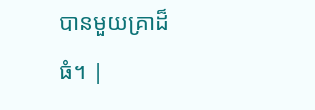បានមួយគ្រាដ៏ធំ។ |